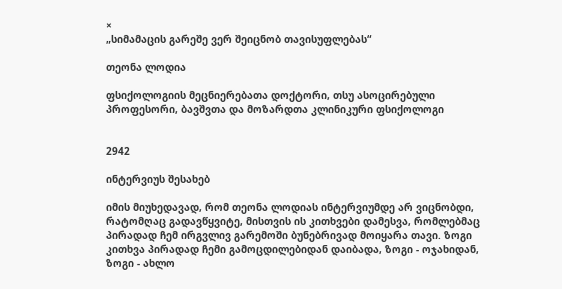×
„სიმამაცის გარეშე ვერ შეიცნობ თავისუფლებას“

თეონა ლოდია

ფსიქოლოგიის მეცნიერებათა დოქტორი, თსუ ასოცირებული პროფესორი, ბავშვთა და მოზარდთა კლინიკური ფსიქოლოგი


2942

ინტერვიუს შესახებ

იმის მიუხედავად, რომ თეონა ლოდიას ინტერვიუმდე არ ვიცნობდი, რატომღაც გადავწყვიტე, მისთვის ის კითხვები დამესვა, რომლებმაც პირადად ჩემ ირგვლივ გარემოში ბუნებრივად მოიყარა თავი. ზოგი კითხვა პირადად ჩემი გამოცდილებიდან დაიბადა, ზოგი - ოჯახიდან, ზოგი - ახლო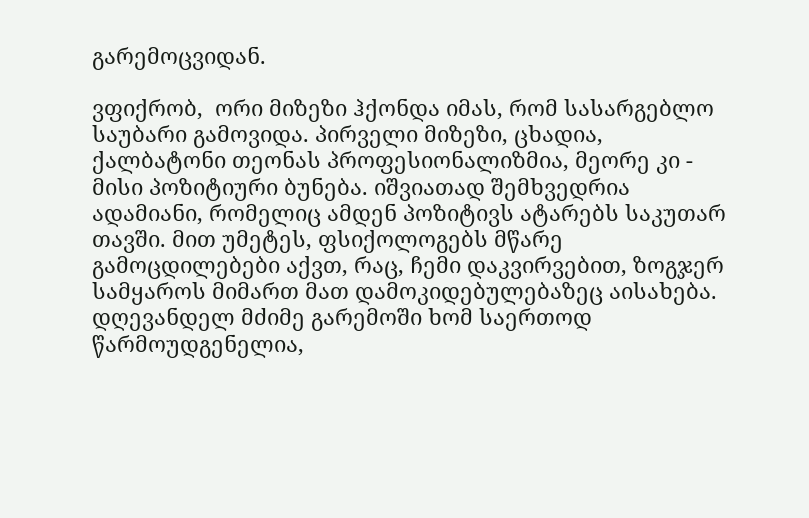გარემოცვიდან.

ვფიქრობ,  ორი მიზეზი ჰქონდა იმას, რომ სასარგებლო საუბარი გამოვიდა. პირველი მიზეზი, ცხადია, ქალბატონი თეონას პროფესიონალიზმია, მეორე კი - მისი პოზიტიური ბუნება. იშვიათად შემხვედრია ადამიანი, რომელიც ამდენ პოზიტივს ატარებს საკუთარ თავში. მით უმეტეს, ფსიქოლოგებს მწარე გამოცდილებები აქვთ, რაც, ჩემი დაკვირვებით, ზოგჯერ სამყაროს მიმართ მათ დამოკიდებულებაზეც აისახება. დღევანდელ მძიმე გარემოში ხომ საერთოდ წარმოუდგენელია,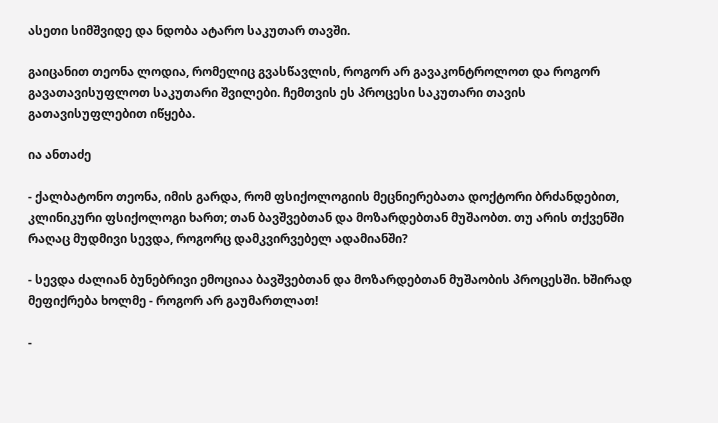ასეთი სიმშვიდე და ნდობა ატარო საკუთარ თავში.

გაიცანით თეონა ლოდია, რომელიც გვასწავლის, როგორ არ გავაკონტროლოთ და როგორ გავათავისუფლოთ საკუთარი შვილები. ჩემთვის ეს პროცესი საკუთარი თავის გათავისუფლებით იწყება.

ია ანთაძე

- ქალბატონო თეონა, იმის გარდა, რომ ფსიქოლოგიის მეცნიერებათა დოქტორი ბრძანდებით, კლინიკური ფსიქოლოგი ხართ; თან ბავშვებთან და მოზარდებთან მუშაობთ. თუ არის თქვენში რაღაც მუდმივი სევდა, როგორც დამკვირვებელ ადამიანში?

- სევდა ძალიან ბუნებრივი ემოციაა ბავშვებთან და მოზარდებთან მუშაობის პროცესში. ხშირად მეფიქრება ხოლმე - როგორ არ გაუმართლათ!

-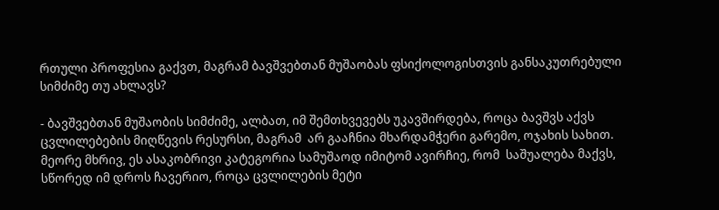რთული პროფესია გაქვთ, მაგრამ ბავშვებთან მუშაობას ფსიქოლოგისთვის განსაკუთრებული სიმძიმე თუ ახლავს?

- ბავშვებთან მუშაობის სიმძიმე, ალბათ, იმ შემთხვევებს უკავშირდება, როცა ბავშვს აქვს ცვლილებების მიღწევის რესურსი, მაგრამ  არ გააჩნია მხარდამჭერი გარემო, ოჯახის სახით. მეორე მხრივ, ეს ასაკობრივი კატეგორია სამუშაოდ იმიტომ ავირჩიე, რომ  საშუალება მაქვს, სწორედ იმ დროს ჩავერიო, როცა ცვლილების მეტი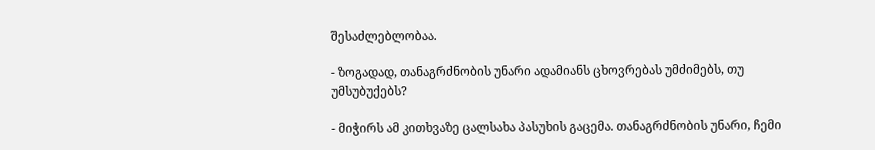შესაძლებლობაა.

- ზოგადად, თანაგრძნობის უნარი ადამიანს ცხოვრებას უმძიმებს, თუ უმსუბუქებს?

- მიჭირს ამ კითხვაზე ცალსახა პასუხის გაცემა. თანაგრძნობის უნარი, ჩემი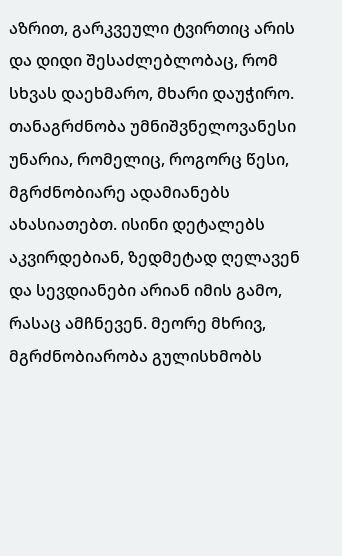აზრით, გარკვეული ტვირთიც არის და დიდი შესაძლებლობაც, რომ სხვას დაეხმარო, მხარი დაუჭირო. თანაგრძნობა უმნიშვნელოვანესი უნარია, რომელიც, როგორც წესი, მგრძნობიარე ადამიანებს ახასიათებთ. ისინი დეტალებს აკვირდებიან, ზედმეტად ღელავენ და სევდიანები არიან იმის გამო, რასაც ამჩნევენ. მეორე მხრივ, მგრძნობიარობა გულისხმობს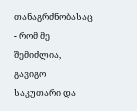თანაგრძნობასაც - რომ მე შემიძლია, გავიგო საკუთარი და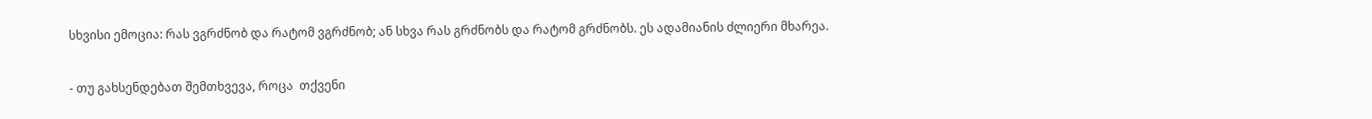სხვისი ემოცია: რას ვგრძნობ და რატომ ვგრძნობ; ან სხვა რას გრძნობს და რატომ გრძნობს. ეს ადამიანის ძლიერი მხარეა.

- თუ გახსენდებათ შემთხვევა, როცა  თქვენი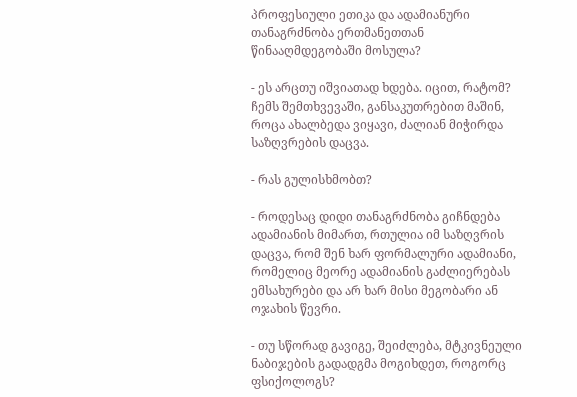პროფესიული ეთიკა და ადამიანური თანაგრძნობა ერთმანეთთან წინააღმდეგობაში მოსულა?

- ეს არცთუ იშვიათად ხდება. იცით, რატომ? ჩემს შემთხვევაში, განსაკუთრებით მაშინ, როცა ახალბედა ვიყავი, ძალიან მიჭირდა საზღვრების დაცვა.

- რას გულისხმობთ?

- როდესაც დიდი თანაგრძნობა გიჩნდება ადამიანის მიმართ, რთულია იმ საზღვრის დაცვა, რომ შენ ხარ ფორმალური ადამიანი, რომელიც მეორე ადამიანის გაძლიერებას ემსახურები და არ ხარ მისი მეგობარი ან ოჯახის წევრი.

- თუ სწორად გავიგე, შეიძლება, მტკივნეული ნაბიჯების გადადგმა მოგიხდეთ, როგორც ფსიქოლოგს?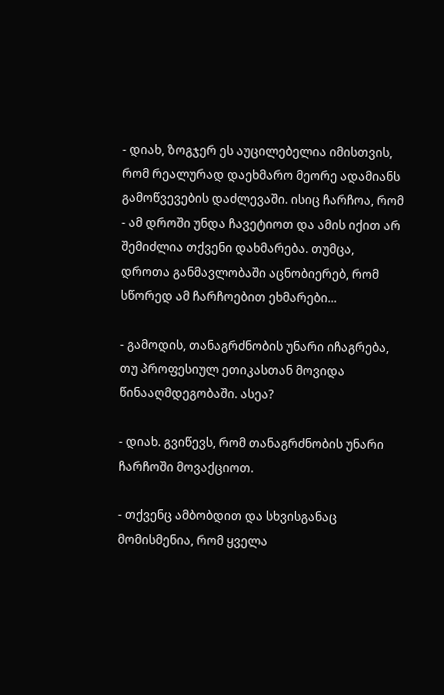- დიახ, ზოგჯერ ეს აუცილებელია იმისთვის, რომ რეალურად დაეხმარო მეორე ადამიანს გამოწვევების დაძლევაში. ისიც ჩარჩოა, რომ - ამ დროში უნდა ჩავეტიოთ და ამის იქით არ შემიძლია თქვენი დახმარება. თუმცა, დროთა განმავლობაში აცნობიერებ, რომ სწორედ ამ ჩარჩოებით ეხმარები...

- გამოდის, თანაგრძნობის უნარი იჩაგრება, თუ პროფესიულ ეთიკასთან მოვიდა წინააღმდეგობაში. ასეა?

- დიახ. გვიწევს, რომ თანაგრძნობის უნარი ჩარჩოში მოვაქციოთ.

- თქვენც ამბობდით და სხვისგანაც მომისმენია, რომ ყველა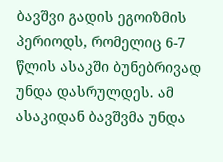ბავშვი გადის ეგოიზმის პერიოდს, რომელიც 6-7 წლის ასაკში ბუნებრივად უნდა დასრულდეს. ამ ასაკიდან ბავშვმა უნდა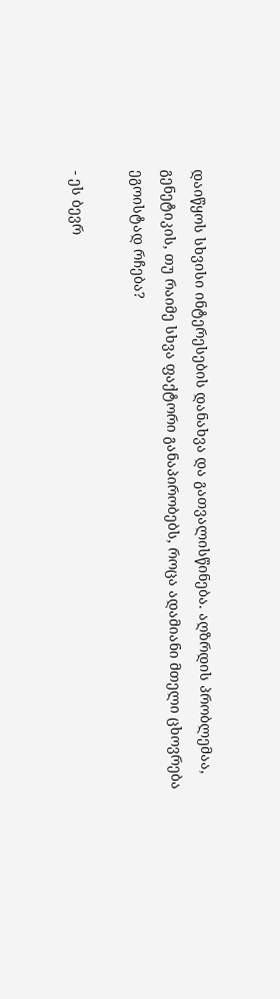დაიწყოს სხვისი ინტერესების დანახვა და გათვალისწინება. აღზრდის პრობლემაა, გენეტიკის, თუ რაიმე სხვა ფაქტორი განაპირობებს, როცა ადამიანი მთელი ცხოვრება ეგოისტად რჩება?

- ეს ბევრ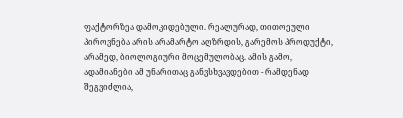ფაქტორზეა დამოკიდებული. რეალურად, თითოეული პიროვნება არის არამარტო აღზრდის, გარემოს პროდუქტი, არამედ, ბიოლოგიური მოცემულობაც. ამის გამო, ადამიანები ამ უნარითაც განვსხვავდებით - რამდენად შეგვიძლია,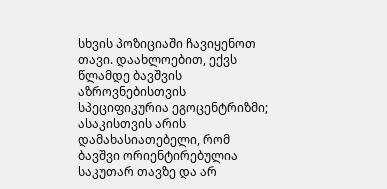სხვის პოზიციაში ჩავიყენოთ თავი. დაახლოებით, ექვს წლამდე ბავშვის აზროვნებისთვის სპეციფიკურია ეგოცენტრიზმი; ასაკისთვის არის დამახასიათებელი, რომ ბავშვი ორიენტირებულია საკუთარ თავზე და არ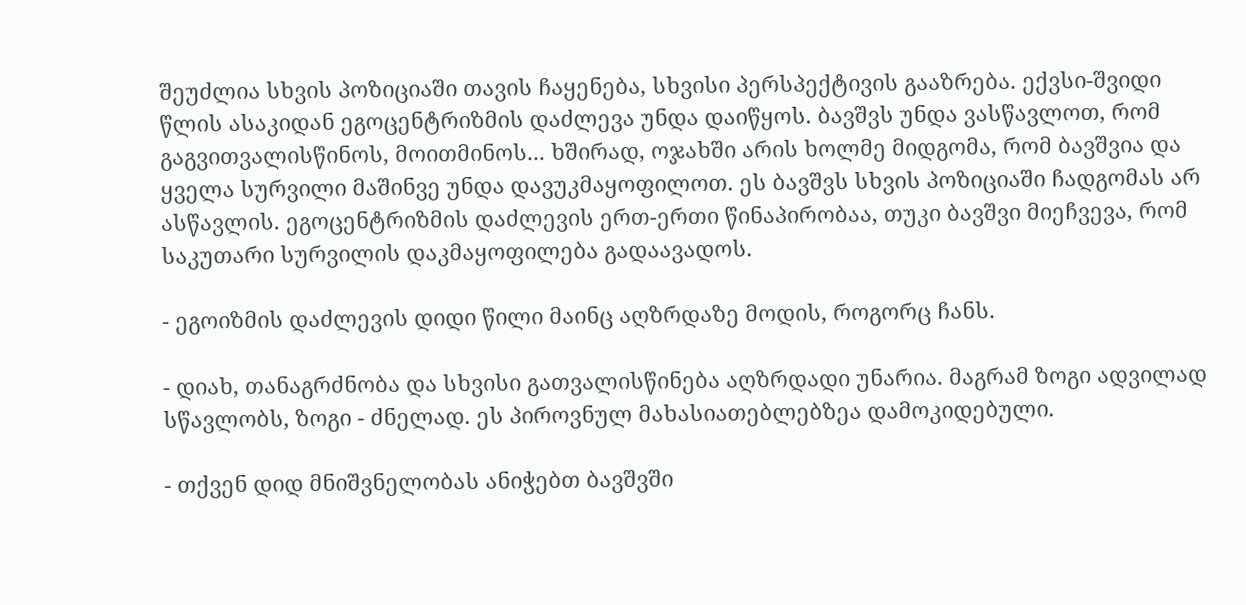შეუძლია სხვის პოზიციაში თავის ჩაყენება, სხვისი პერსპექტივის გააზრება. ექვსი-შვიდი წლის ასაკიდან ეგოცენტრიზმის დაძლევა უნდა დაიწყოს. ბავშვს უნდა ვასწავლოთ, რომ გაგვითვალისწინოს, მოითმინოს... ხშირად, ოჯახში არის ხოლმე მიდგომა, რომ ბავშვია და ყველა სურვილი მაშინვე უნდა დავუკმაყოფილოთ. ეს ბავშვს სხვის პოზიციაში ჩადგომას არ ასწავლის. ეგოცენტრიზმის დაძლევის ერთ-ერთი წინაპირობაა, თუკი ბავშვი მიეჩვევა, რომ საკუთარი სურვილის დაკმაყოფილება გადაავადოს.

- ეგოიზმის დაძლევის დიდი წილი მაინც აღზრდაზე მოდის, როგორც ჩანს.

- დიახ, თანაგრძნობა და სხვისი გათვალისწინება აღზრდადი უნარია. მაგრამ ზოგი ადვილად სწავლობს, ზოგი - ძნელად. ეს პიროვნულ მახასიათებლებზეა დამოკიდებული.

- თქვენ დიდ მნიშვნელობას ანიჭებთ ბავშვში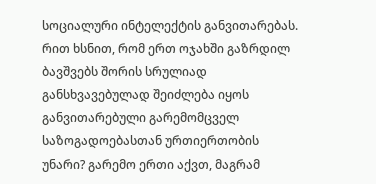სოციალური ინტელექტის განვითარებას. რით ხსნით, რომ ერთ ოჯახში გაზრდილ ბავშვებს შორის სრულიად განსხვავებულად შეიძლება იყოს განვითარებული გარემომცველ საზოგადოებასთან ურთიერთობის უნარი? გარემო ერთი აქვთ, მაგრამ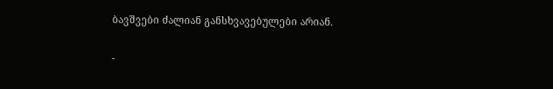ბავშვები ძალიან განსხვავებულები არიან.

-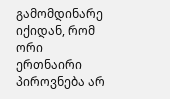გამომდინარე იქიდან, რომ ორი ერთნაირი პიროვნება არ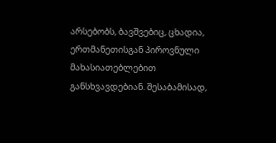არსებობს, ბავშვებიც, ცხადია, ერთმანეთისგან პიროვნული მახასიათებლებით განსხვავდებიან. შესაბამისად,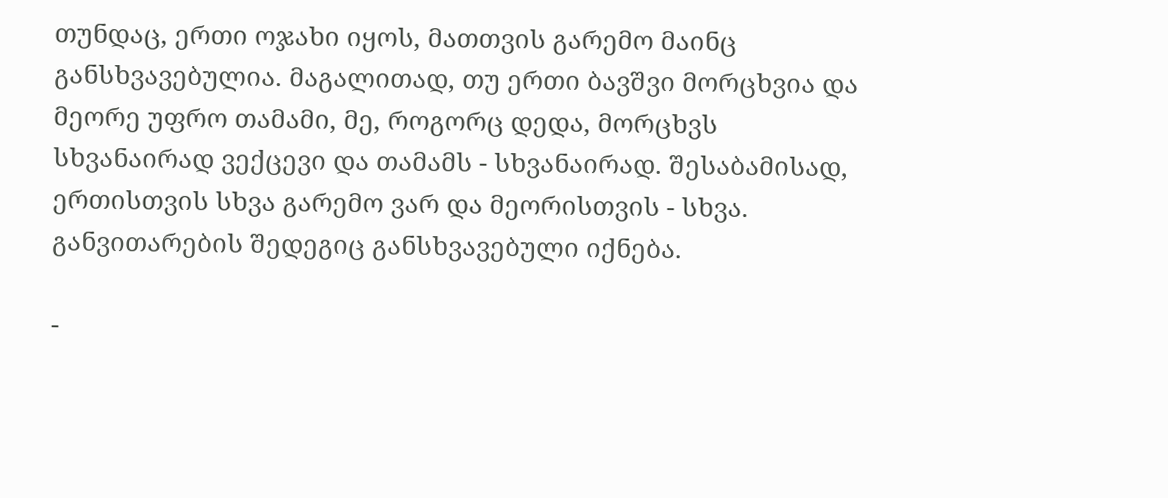თუნდაც, ერთი ოჯახი იყოს, მათთვის გარემო მაინც განსხვავებულია. მაგალითად, თუ ერთი ბავშვი მორცხვია და მეორე უფრო თამამი, მე, როგორც დედა, მორცხვს სხვანაირად ვექცევი და თამამს - სხვანაირად. შესაბამისად, ერთისთვის სხვა გარემო ვარ და მეორისთვის - სხვა. განვითარების შედეგიც განსხვავებული იქნება.

-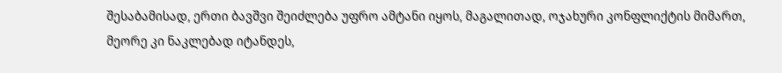შესაბამისად, ერთი ბავშვი შეიძლება უფრო ამტანი იყოს, მაგალითად, ოჯახური კონფლიქტის მიმართ, მეორე კი ნაკლებად იტანდეს,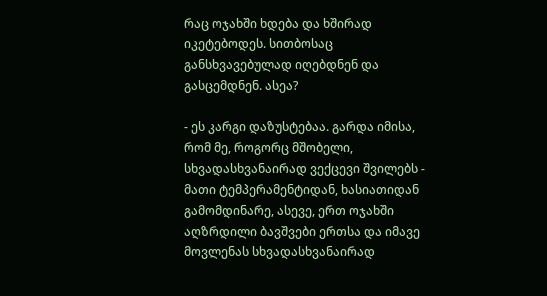რაც ოჯახში ხდება და ხშირად იკეტებოდეს. სითბოსაც განსხვავებულად იღებდნენ და გასცემდნენ. ასეა?

- ეს კარგი დაზუსტებაა. გარდა იმისა, რომ მე, როგორც მშობელი, სხვადასხვანაირად ვექცევი შვილებს - მათი ტემპერამენტიდან, ხასიათიდან გამომდინარე, ასევე, ერთ ოჯახში აღზრდილი ბავშვები ერთსა და იმავე მოვლენას სხვადასხვანაირად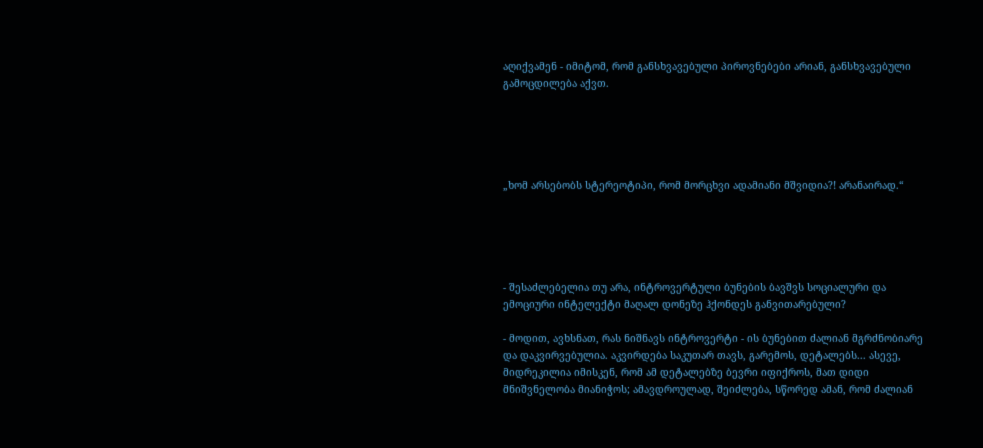აღიქვამენ - იმიტომ, რომ განსხვავებული პიროვნებები არიან, განსხვავებული გამოცდილება აქვთ.





„ხომ არსებობს სტერეოტიპი, რომ მორცხვი ადამიანი მშვიდია?! არანაირად.“





- შესაძლებელია თუ არა, ინტროვერტული ბუნების ბავშვს სოციალური და ემოციური ინტელექტი მაღალ დონეზე ჰქონდეს განვითარებული?

- მოდით, ავხსნათ, რას ნიშნავს ინტროვერტი - ის ბუნებით ძალიან მგრძნობიარე და დაკვირვებულია. აკვირდება საკუთარ თავს, გარემოს, დეტალებს... ასევე, მიდრეკილია იმისკენ, რომ ამ დეტალებზე ბევრი იფიქროს, მათ დიდი მნიშვნელობა მიანიჭოს; ამავდროულად, შეიძლება, სწორედ ამან, რომ ძალიან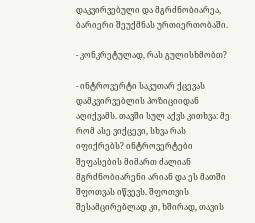დაკვირვებული და მგრძნობიარეა, ბარიერი შეუქმნას ურთიერთობაში.

- კონკრეტულად, რას გულისხმობთ?

- ინტროვერტი საკუთარ ქცევას დამკვირვებლის პოზიციიდან აღიქვამს. თავში სულ აქვს კითხვა: მე რომ ასე ვიქცევი, სხვა რას იფიქრებს? ინტროვერტები შეფასების მიმართ ძალიან მგრძნობიარენი არიან და ეს მათში შფოთვას იწვევს. შფოთვის შესამცირებლად კი, ხშირად, თავის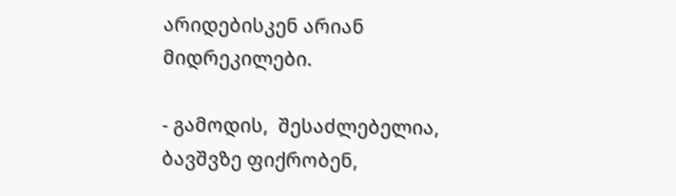არიდებისკენ არიან მიდრეკილები.

- გამოდის,  შესაძლებელია, ბავშვზე ფიქრობენ,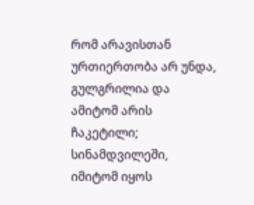რომ არავისთან ურთიერთობა არ უნდა, გულგრილია და ამიტომ არის ჩაკეტილი; სინამდვილეში, იმიტომ იყოს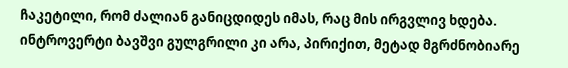ჩაკეტილი, რომ ძალიან განიცდიდეს იმას, რაც მის ირგვლივ ხდება. ინტროვერტი ბავშვი გულგრილი კი არა, პირიქით, მეტად მგრძნობიარე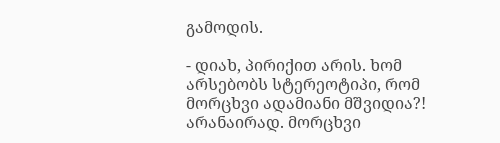გამოდის.

- დიახ, პირიქით არის. ხომ არსებობს სტერეოტიპი, რომ მორცხვი ადამიანი მშვიდია?! არანაირად. მორცხვი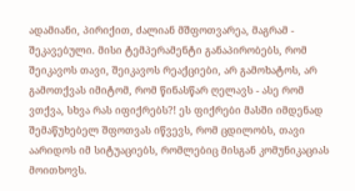ადამიანი, პირიქით, ძალიან მშფოთვარეა, მაგრამ - შეკავებული. მისი ტემპერამენტი განაპირობებს, რომ შეიკავოს თავი, შეიკავოს რეაქციები, არ გამოხატოს, არ გამოთქვას იმიტომ, რომ წინასწარ ღელავს - ასე რომ ვთქვა, სხვა რას იფიქრებს?! ეს ფიქრები მასში იმდენად შემაწუხებელ შფოთვას იწვევს, რომ ცდილობს, თავი აარიდოს იმ სიტუაციებს, რომლებიც მისგან კომუნიკაციას მოითხოვს.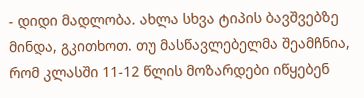- დიდი მადლობა. ახლა სხვა ტიპის ბავშვებზე მინდა, გკითხოთ. თუ მასწავლებელმა შეამჩნია, რომ კლასში 11-12 წლის მოზარდები იწყებენ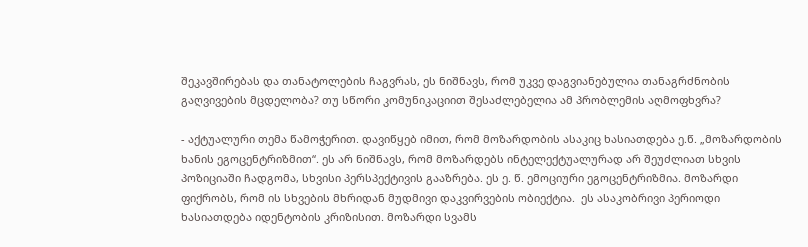შეკავშირებას და თანატოლების ჩაგვრას, ეს ნიშნავს, რომ უკვე დაგვიანებულია თანაგრძნობის გაღვივების მცდელობა? თუ სწორი კომუნიკაციით შესაძლებელია ამ პრობლემის აღმოფხვრა?

- აქტუალური თემა წამოჭერით. დავიწყებ იმით, რომ მოზარდობის ასაკიც ხასიათდება ე.წ. „მოზარდობის ხანის ეგოცენტრიზმით“. ეს არ ნიშნავს, რომ მოზარდებს ინტელექტუალურად არ შეუძლიათ სხვის პოზიციაში ჩადგომა, სხვისი პერსპექტივის გააზრება. ეს ე. წ. ემოციური ეგოცენტრიზმია. მოზარდი ფიქრობს, რომ ის სხვების მხრიდან მუდმივი დაკვირვების ობიექტია.  ეს ასაკობრივი პერიოდი  ხასიათდება იდენტობის კრიზისით. მოზარდი სვამს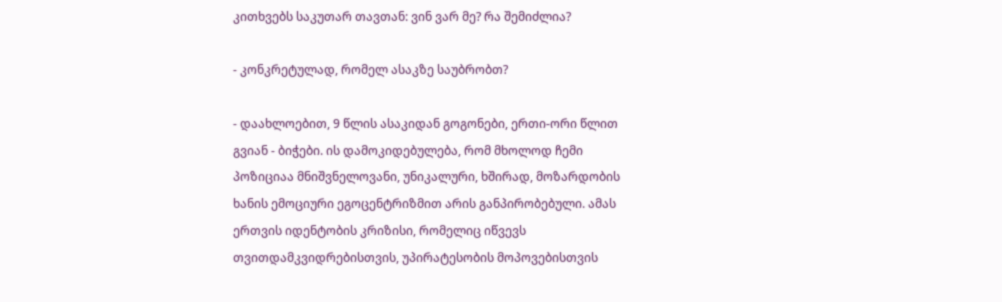კითხვებს საკუთარ თავთან: ვინ ვარ მე? რა შემიძლია?

- კონკრეტულად, რომელ ასაკზე საუბრობთ?

- დაახლოებით, 9 წლის ასაკიდან გოგონები, ერთი-ორი წლით გვიან - ბიჭები. ის დამოკიდებულება, რომ მხოლოდ ჩემი პოზიციაა მნიშვნელოვანი, უნიკალური, ხშირად, მოზარდობის ხანის ემოციური ეგოცენტრიზმით არის განპირობებული. ამას ერთვის იდენტობის კრიზისი, რომელიც იწვევს თვითდამკვიდრებისთვის, უპირატესობის მოპოვებისთვის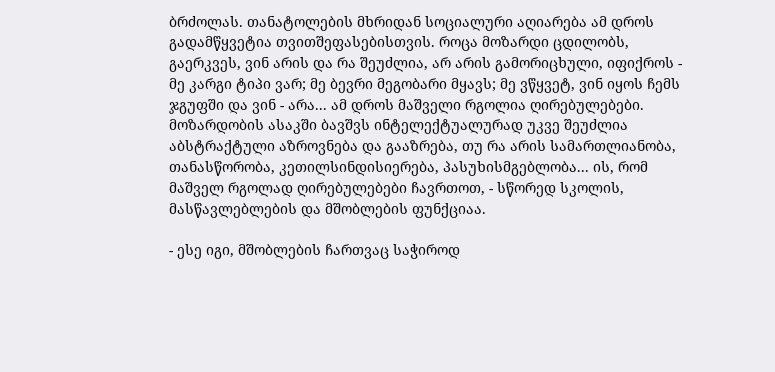ბრძოლას. თანატოლების მხრიდან სოციალური აღიარება ამ დროს გადამწყვეტია თვითშეფასებისთვის. როცა მოზარდი ცდილობს, გაერკვეს, ვინ არის და რა შეუძლია, არ არის გამორიცხული, იფიქროს - მე კარგი ტიპი ვარ; მე ბევრი მეგობარი მყავს; მე ვწყვეტ, ვინ იყოს ჩემს ჯგუფში და ვინ - არა... ამ დროს მაშველი რგოლია ღირებულებები. მოზარდობის ასაკში ბავშვს ინტელექტუალურად უკვე შეუძლია აბსტრაქტული აზროვნება და გააზრება, თუ რა არის სამართლიანობა, თანასწორობა, კეთილსინდისიერება, პასუხისმგებლობა... ის, რომ მაშველ რგოლად ღირებულებები ჩავრთოთ, - სწორედ სკოლის, მასწავლებლების და მშობლების ფუნქციაა.

- ესე იგი, მშობლების ჩართვაც საჭიროდ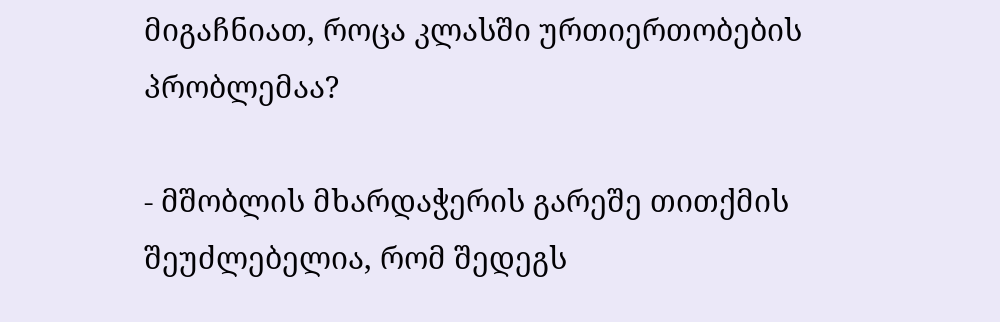მიგაჩნიათ, როცა კლასში ურთიერთობების პრობლემაა?

- მშობლის მხარდაჭერის გარეშე თითქმის შეუძლებელია, რომ შედეგს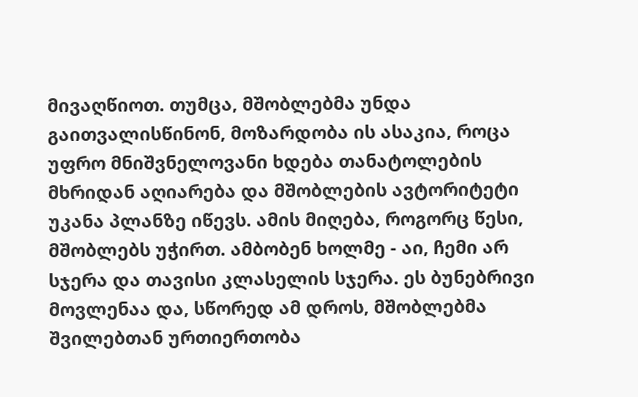მივაღწიოთ. თუმცა, მშობლებმა უნდა გაითვალისწინონ, მოზარდობა ის ასაკია, როცა უფრო მნიშვნელოვანი ხდება თანატოლების მხრიდან აღიარება და მშობლების ავტორიტეტი უკანა პლანზე იწევს. ამის მიღება, როგორც წესი, მშობლებს უჭირთ. ამბობენ ხოლმე - აი, ჩემი არ სჯერა და თავისი კლასელის სჯერა. ეს ბუნებრივი მოვლენაა და, სწორედ ამ დროს, მშობლებმა შვილებთან ურთიერთობა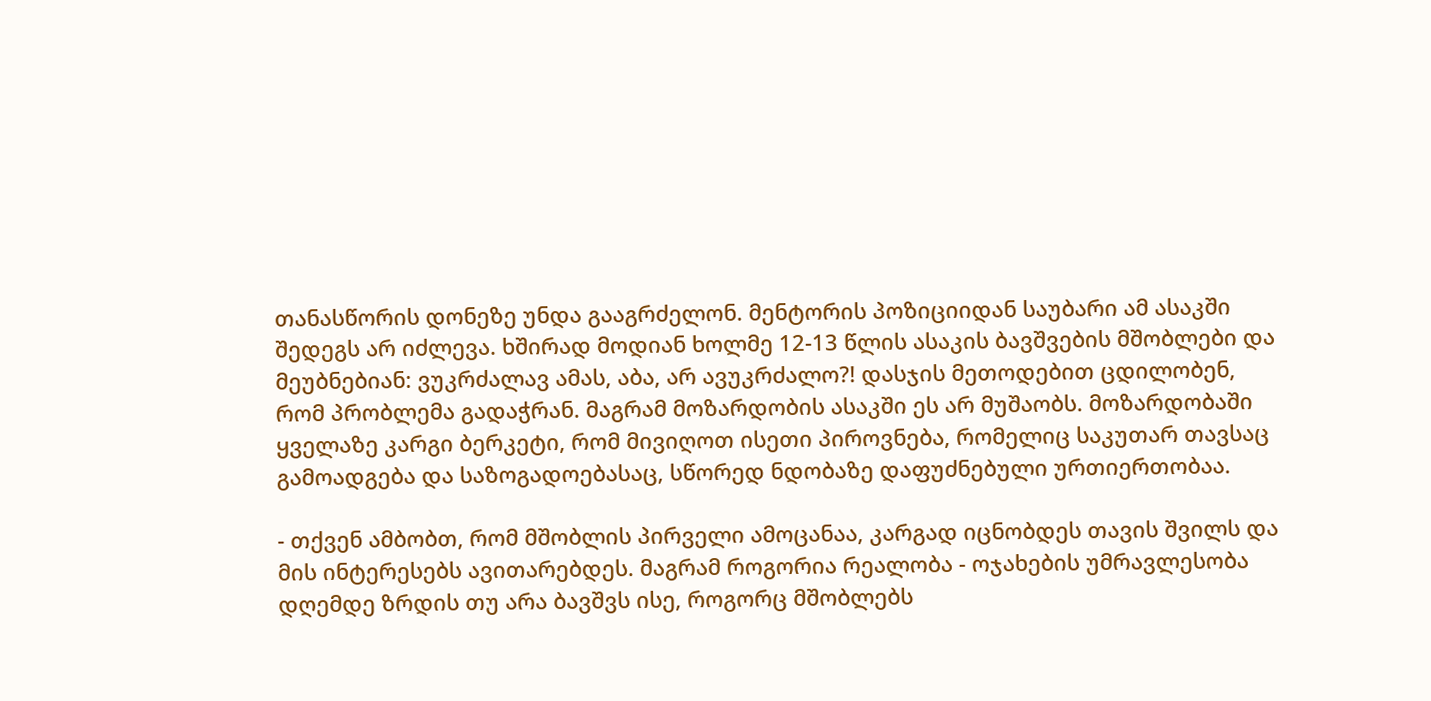თანასწორის დონეზე უნდა გააგრძელონ. მენტორის პოზიციიდან საუბარი ამ ასაკში შედეგს არ იძლევა. ხშირად მოდიან ხოლმე 12-13 წლის ასაკის ბავშვების მშობლები და მეუბნებიან: ვუკრძალავ ამას, აბა, არ ავუკრძალო?! დასჯის მეთოდებით ცდილობენ, რომ პრობლემა გადაჭრან. მაგრამ მოზარდობის ასაკში ეს არ მუშაობს. მოზარდობაში ყველაზე კარგი ბერკეტი, რომ მივიღოთ ისეთი პიროვნება, რომელიც საკუთარ თავსაც გამოადგება და საზოგადოებასაც, სწორედ ნდობაზე დაფუძნებული ურთიერთობაა.

- თქვენ ამბობთ, რომ მშობლის პირველი ამოცანაა, კარგად იცნობდეს თავის შვილს და მის ინტერესებს ავითარებდეს. მაგრამ როგორია რეალობა - ოჯახების უმრავლესობა დღემდე ზრდის თუ არა ბავშვს ისე, როგორც მშობლებს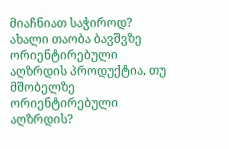მიაჩნიათ საჭიროდ? ახალი თაობა ბავშვზე ორიენტირებული აღზრდის პროდუქტია, თუ მშობელზე ორიენტირებული აღზრდის?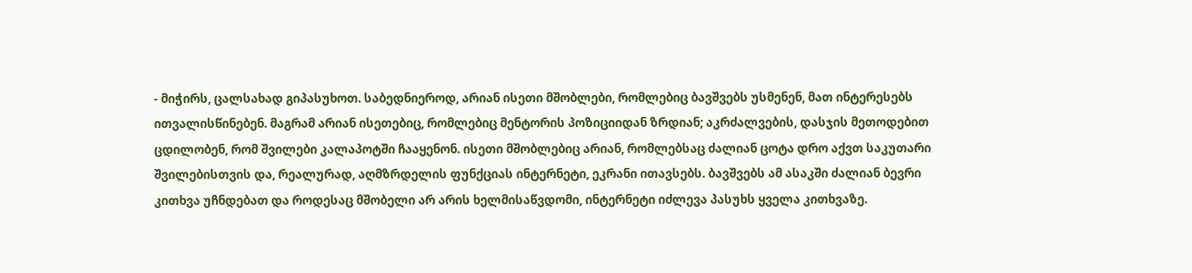- მიჭირს, ცალსახად გიპასუხოთ. საბედნიეროდ, არიან ისეთი მშობლები, რომლებიც ბავშვებს უსმენენ, მათ ინტერესებს ითვალისწინებენ. მაგრამ არიან ისეთებიც, რომლებიც მენტორის პოზიციიდან ზრდიან; აკრძალვების, დასჯის მეთოდებით ცდილობენ, რომ შვილები კალაპოტში ჩააყენონ. ისეთი მშობლებიც არიან, რომლებსაც ძალიან ცოტა დრო აქვთ საკუთარი შვილებისთვის და, რეალურად, აღმზრდელის ფუნქციას ინტერნეტი, ეკრანი ითავსებს. ბავშვებს ამ ასაკში ძალიან ბევრი კითხვა უჩნდებათ და როდესაც მშობელი არ არის ხელმისაწვდომი, ინტერნეტი იძლევა პასუხს ყველა კითხვაზე.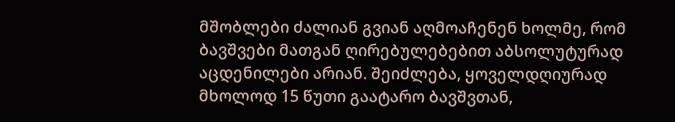მშობლები ძალიან გვიან აღმოაჩენენ ხოლმე, რომ ბავშვები მათგან ღირებულებებით აბსოლუტურად აცდენილები არიან. შეიძლება, ყოველდღიურად მხოლოდ 15 წუთი გაატარო ბავშვთან,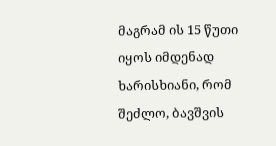მაგრამ ის 15 წუთი იყოს იმდენად ხარისხიანი, რომ შეძლო, ბავშვის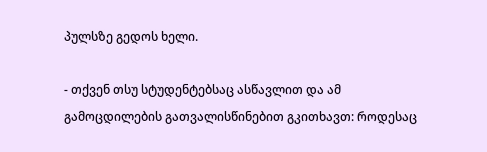პულსზე გედოს ხელი.

- თქვენ თსუ სტუდენტებსაც ასწავლით და ამ გამოცდილების გათვალისწინებით გკითხავთ: როდესაც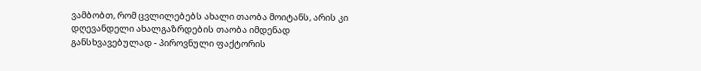ვამბობთ, რომ ცვლილებებს ახალი თაობა მოიტანს, არის კი დღევანდელი ახალგაზრდების თაობა იმდენად განსხვავებულად - პიროვნული ფაქტორის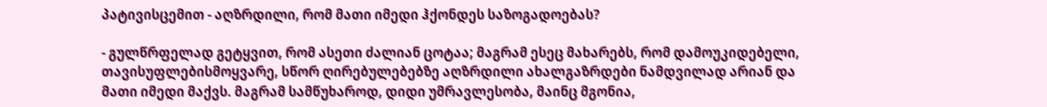პატივისცემით - აღზრდილი, რომ მათი იმედი ჰქონდეს საზოგადოებას?

- გულწრფელად გეტყვით, რომ ასეთი ძალიან ცოტაა; მაგრამ ესეც მახარებს, რომ დამოუკიდებელი, თავისუფლებისმოყვარე, სწორ ღირებულებებზე აღზრდილი ახალგაზრდები ნამდვილად არიან და მათი იმედი მაქვს. მაგრამ სამწუხაროდ, დიდი უმრავლესობა, მაინც მგონია,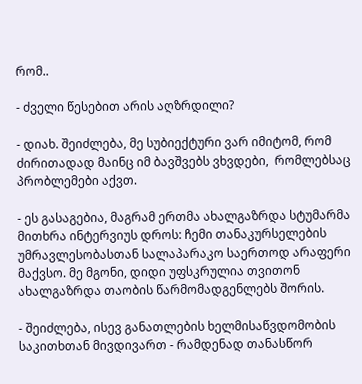რომ..

- ძველი წესებით არის აღზრდილი?

- დიახ. შეიძლება, მე სუბიექტური ვარ იმიტომ, რომ ძირითადად მაინც იმ ბავშვებს ვხვდები,  რომლებსაც პრობლემები აქვთ.

- ეს გასაგებია, მაგრამ ერთმა ახალგაზრდა სტუმარმა მითხრა ინტერვიუს დროს: ჩემი თანაკურსელების უმრავლესობასთან სალაპარაკო საერთოდ არაფერი მაქვსო. მე მგონი, დიდი უფსკრულია თვითონ ახალგაზრდა თაობის წარმომადგენლებს შორის.

- შეიძლება, ისევ განათლების ხელმისაწვდომობის საკითხთან მივდივართ - რამდენად თანასწორ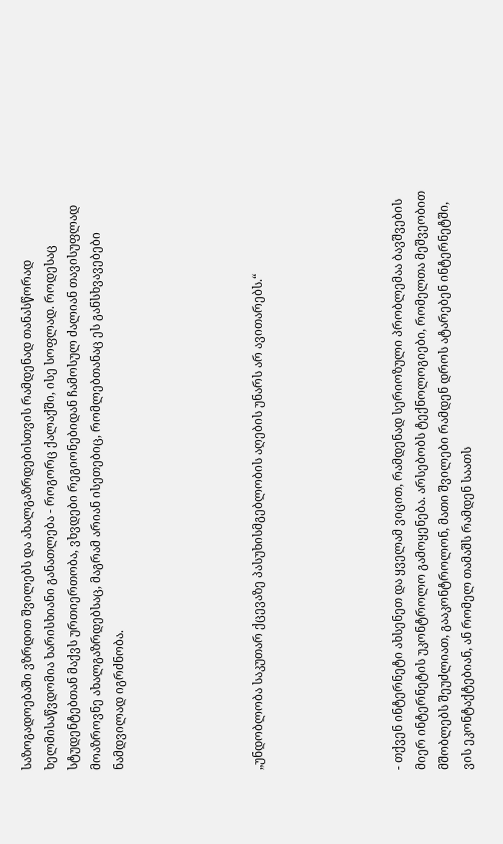საზოგადოებაში ვზრდით შვილებს და ახალგაზრდებისთვის რამდენად თანასწორად ხელმისაწვდომია ხარისხიანი განათლება - როგორც ქალაქში, ისე სოფლად. როდესაც სტუდენტებთან მაქვს ურთიერთობა, ვხვდები რეგიონებიდან ჩამოსულ ძალიან თავისუფლად მოაზროვნე ახალგაზრდებსაც, მაგრამ არიან ისეთებიც, რომლებთანაც ეს განსხვავებები ნამდვილად იგრძნობა.





„უნდობლობა საკუთარ ქცევაზე პასუხისმგებლობის აღების უნარს არ ავითარებს.“





- თქვენ ინტერნეტი ახსენეთ და ყველამ ვიცით, რამდენად სერიოზული პრობლემაა ბავშვების მიერ ინტერნეტის უკონტროლო გამოყენება. არსებობს ტექნოლოგიები, რომელთა მეშვეობით მშობლებს შეუძლიათ, გააკონტროლონ, მათი შვილები რამდენ დროს ატარებენ ინტერნეტში, ვის ეკონტაქტებიან, ან რომელ თამაშს რამდენ საათს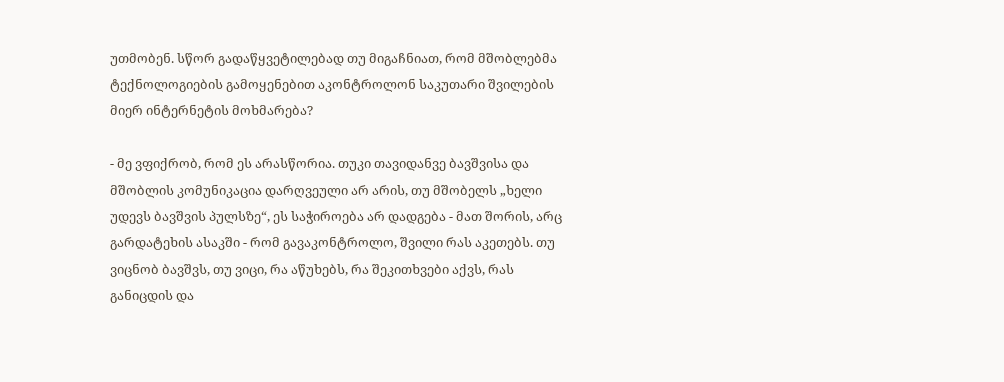უთმობენ. სწორ გადაწყვეტილებად თუ მიგაჩნიათ, რომ მშობლებმა ტექნოლოგიების გამოყენებით აკონტროლონ საკუთარი შვილების მიერ ინტერნეტის მოხმარება?

- მე ვფიქრობ, რომ ეს არასწორია. თუკი თავიდანვე ბავშვისა და მშობლის კომუნიკაცია დარღვეული არ არის, თუ მშობელს „ხელი უდევს ბავშვის პულსზე“, ეს საჭიროება არ დადგება - მათ შორის, არც გარდატეხის ასაკში - რომ გავაკონტროლო, შვილი რას აკეთებს. თუ ვიცნობ ბავშვს, თუ ვიცი, რა აწუხებს, რა შეკითხვები აქვს, რას განიცდის და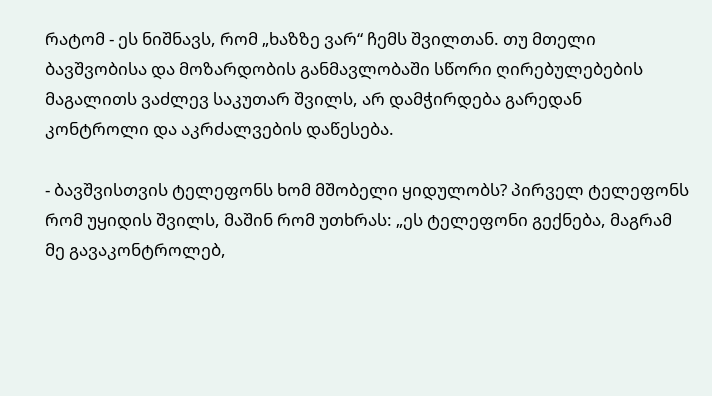რატომ - ეს ნიშნავს, რომ „ხაზზე ვარ“ ჩემს შვილთან. თუ მთელი ბავშვობისა და მოზარდობის განმავლობაში სწორი ღირებულებების მაგალითს ვაძლევ საკუთარ შვილს, არ დამჭირდება გარედან კონტროლი და აკრძალვების დაწესება.

- ბავშვისთვის ტელეფონს ხომ მშობელი ყიდულობს? პირველ ტელეფონს რომ უყიდის შვილს, მაშინ რომ უთხრას: „ეს ტელეფონი გექნება, მაგრამ მე გავაკონტროლებ,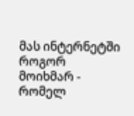მას ინტერნეტში როგორ მოიხმარ - რომელ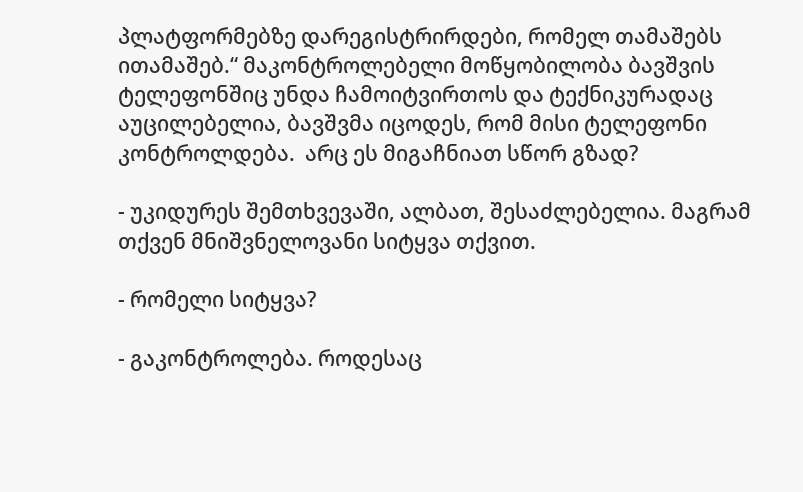პლატფორმებზე დარეგისტრირდები, რომელ თამაშებს ითამაშებ.“ მაკონტროლებელი მოწყობილობა ბავშვის ტელეფონშიც უნდა ჩამოიტვირთოს და ტექნიკურადაც აუცილებელია, ბავშვმა იცოდეს, რომ მისი ტელეფონი კონტროლდება.  არც ეს მიგაჩნიათ სწორ გზად?

- უკიდურეს შემთხვევაში, ალბათ, შესაძლებელია. მაგრამ თქვენ მნიშვნელოვანი სიტყვა თქვით.

- რომელი სიტყვა?

- გაკონტროლება. როდესაც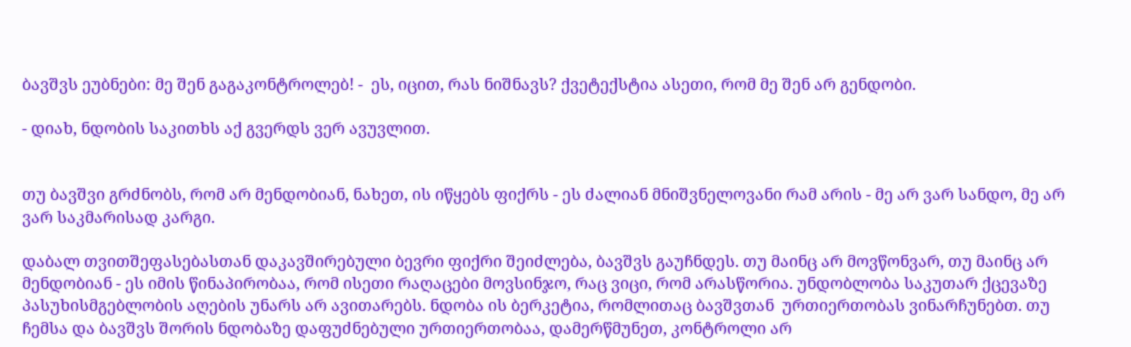ბავშვს ეუბნები: მე შენ გაგაკონტროლებ! -  ეს, იცით, რას ნიშნავს? ქვეტექსტია ასეთი, რომ მე შენ არ გენდობი.

- დიახ, ნდობის საკითხს აქ გვერდს ვერ ავუვლით.


თუ ბავშვი გრძნობს, რომ არ მენდობიან, ნახეთ, ის იწყებს ფიქრს - ეს ძალიან მნიშვნელოვანი რამ არის - მე არ ვარ სანდო, მე არ ვარ საკმარისად კარგი.

დაბალ თვითშეფასებასთან დაკავშირებული ბევრი ფიქრი შეიძლება, ბავშვს გაუჩნდეს. თუ მაინც არ მოვწონვარ, თუ მაინც არ მენდობიან - ეს იმის წინაპირობაა, რომ ისეთი რაღაცები მოვსინჯო, რაც ვიცი, რომ არასწორია. უნდობლობა საკუთარ ქცევაზე პასუხისმგებლობის აღების უნარს არ ავითარებს. ნდობა ის ბერკეტია, რომლითაც ბავშვთან  ურთიერთობას ვინარჩუნებთ. თუ ჩემსა და ბავშვს შორის ნდობაზე დაფუძნებული ურთიერთობაა, დამერწმუნეთ, კონტროლი არ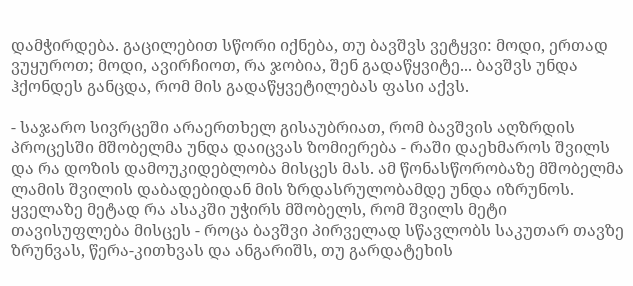დამჭირდება. გაცილებით სწორი იქნება, თუ ბავშვს ვეტყვი: მოდი, ერთად ვუყუროთ; მოდი, ავირჩიოთ, რა ჯობია, შენ გადაწყვიტე... ბავშვს უნდა ჰქონდეს განცდა, რომ მის გადაწყვეტილებას ფასი აქვს.

- საჯარო სივრცეში არაერთხელ გისაუბრიათ, რომ ბავშვის აღზრდის პროცესში მშობელმა უნდა დაიცვას ზომიერება - რაში დაეხმაროს შვილს და რა დოზის დამოუკიდებლობა მისცეს მას. ამ წონასწორობაზე მშობელმა ლამის შვილის დაბადებიდან მის ზრდასრულობამდე უნდა იზრუნოს. ყველაზე მეტად რა ასაკში უჭირს მშობელს, რომ შვილს მეტი თავისუფლება მისცეს - როცა ბავშვი პირველად სწავლობს საკუთარ თავზე ზრუნვას, წერა-კითხვას და ანგარიშს, თუ გარდატეხის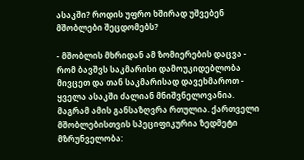ასაკში? როდის უფრო ხშირად უშვებენ მშობლები შეცდომებს?

- მშობლის მხრიდან ამ ზომიერების დაცვა - რომ ბავშვს საკმარისი დამოუკიდებლობა მივცეთ და თან საკმარისად დავეხმაროთ - ყველა ასაკში ძალიან მნიშვნელოვანია. მაგრამ ამის განსაზღვრა რთულია. ქართველი მშობლებისთვის სპეციფიკურია ზედმეტი მზრუნველობა: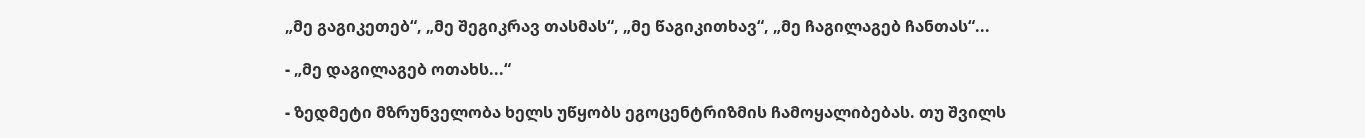„მე გაგიკეთებ“, „მე შეგიკრავ თასმას“, „მე წაგიკითხავ“, „მე ჩაგილაგებ ჩანთას“...

- „მე დაგილაგებ ოთახს...“

- ზედმეტი მზრუნველობა ხელს უწყობს ეგოცენტრიზმის ჩამოყალიბებას. თუ შვილს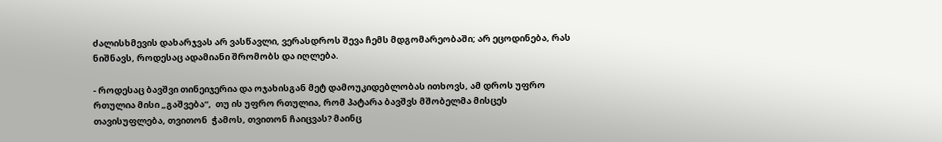ძალისხმევის დახარჯვას არ ვასწავლი, ვერასდროს შევა ჩემს მდგომარეობაში; არ ეცოდინება, რას ნიშნავს, როდესაც ადამიანი შრომობს და იღლება.

- როდესაც ბავშვი თინეიჯერია და ოჯახისგან მეტ დამოუკიდებლობას ითხოვს, ამ დროს უფრო რთულია მისი „გაშვება“,  თუ ის უფრო რთულია, რომ პატარა ბავშვს მშობელმა მისცეს თავისუფლება, თვითონ  ჭამოს, თვითონ ჩაიცვას? მაინც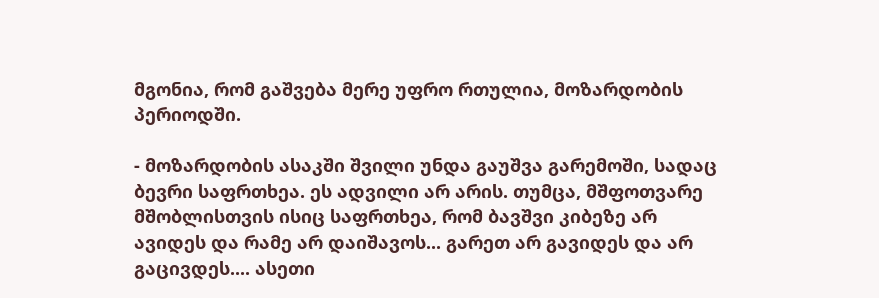მგონია, რომ გაშვება მერე უფრო რთულია, მოზარდობის პერიოდში.

- მოზარდობის ასაკში შვილი უნდა გაუშვა გარემოში, სადაც ბევრი საფრთხეა. ეს ადვილი არ არის. თუმცა, მშფოთვარე მშობლისთვის ისიც საფრთხეა, რომ ბავშვი კიბეზე არ ავიდეს და რამე არ დაიშავოს... გარეთ არ გავიდეს და არ გაცივდეს.... ასეთი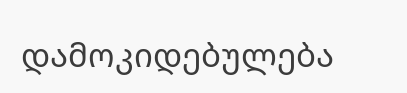დამოკიდებულება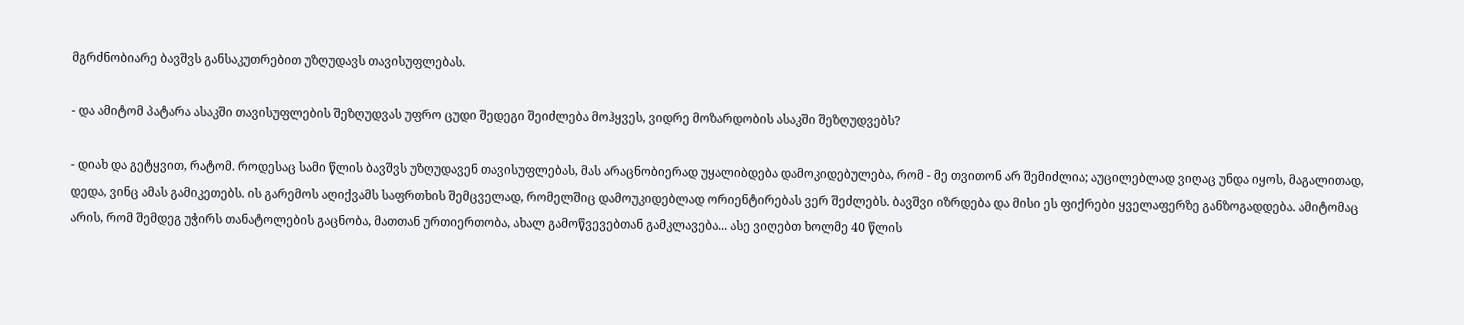მგრძნობიარე ბავშვს განსაკუთრებით უზღუდავს თავისუფლებას.

- და ამიტომ პატარა ასაკში თავისუფლების შეზღუდვას უფრო ცუდი შედეგი შეიძლება მოჰყვეს, ვიდრე მოზარდობის ასაკში შეზღუდვებს?

- დიახ და გეტყვით, რატომ. როდესაც სამი წლის ბავშვს უზღუდავენ თავისუფლებას, მას არაცნობიერად უყალიბდება დამოკიდებულება, რომ - მე თვითონ არ შემიძლია; აუცილებლად ვიღაც უნდა იყოს, მაგალითად, დედა, ვინც ამას გამიკეთებს. ის გარემოს აღიქვამს საფრთხის შემცველად, რომელშიც დამოუკიდებლად ორიენტირებას ვერ შეძლებს. ბავშვი იზრდება და მისი ეს ფიქრები ყველაფერზე განზოგადდება. ამიტომაც არის, რომ შემდეგ უჭირს თანატოლების გაცნობა, მათთან ურთიერთობა, ახალ გამოწვევებთან გამკლავება... ასე ვიღებთ ხოლმე 40 წლის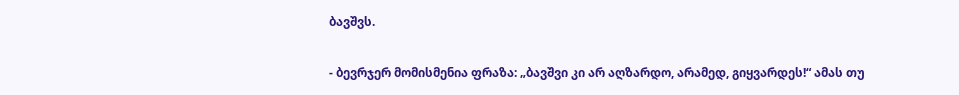ბავშვს.

- ბევრჯერ მომისმენია ფრაზა: „ბავშვი კი არ აღზარდო, არამედ, გიყვარდეს!“ ამას თუ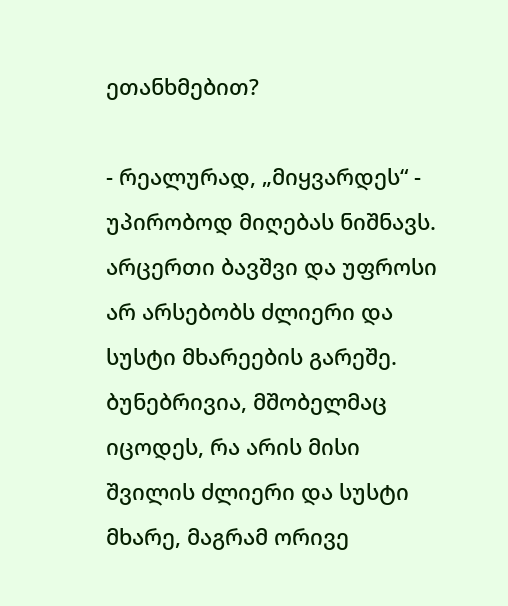ეთანხმებით?

- რეალურად, „მიყვარდეს“ - უპირობოდ მიღებას ნიშნავს. არცერთი ბავშვი და უფროსი არ არსებობს ძლიერი და სუსტი მხარეების გარეშე. ბუნებრივია, მშობელმაც იცოდეს, რა არის მისი შვილის ძლიერი და სუსტი მხარე, მაგრამ ორივე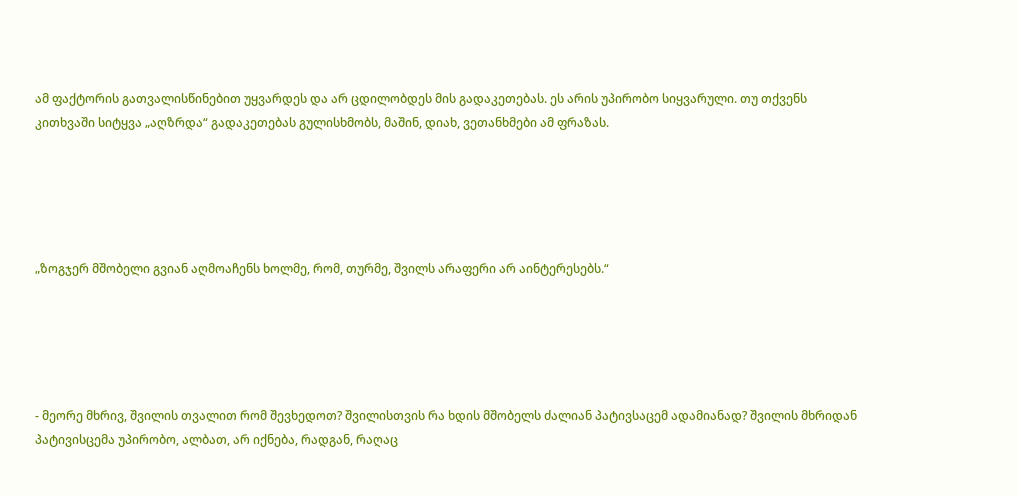ამ ფაქტორის გათვალისწინებით უყვარდეს და არ ცდილობდეს მის გადაკეთებას. ეს არის უპირობო სიყვარული. თუ თქვენს კითხვაში სიტყვა „აღზრდა“ გადაკეთებას გულისხმობს, მაშინ, დიახ, ვეთანხმები ამ ფრაზას.





„ზოგჯერ მშობელი გვიან აღმოაჩენს ხოლმე, რომ, თურმე, შვილს არაფერი არ აინტერესებს.“





- მეორე მხრივ, შვილის თვალით რომ შევხედოთ? შვილისთვის რა ხდის მშობელს ძალიან პატივსაცემ ადამიანად? შვილის მხრიდან პატივისცემა უპირობო, ალბათ, არ იქნება, რადგან, რაღაც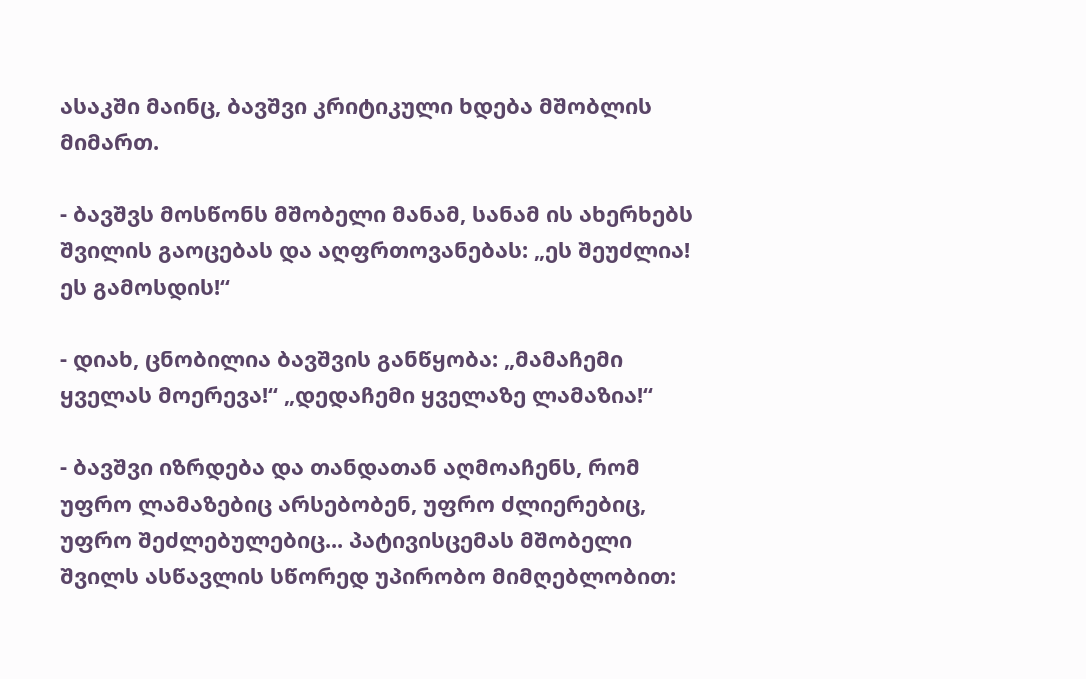ასაკში მაინც, ბავშვი კრიტიკული ხდება მშობლის მიმართ.

- ბავშვს მოსწონს მშობელი მანამ, სანამ ის ახერხებს შვილის გაოცებას და აღფრთოვანებას: „ეს შეუძლია! ეს გამოსდის!“

- დიახ, ცნობილია ბავშვის განწყობა: „მამაჩემი ყველას მოერევა!“ „დედაჩემი ყველაზე ლამაზია!“

- ბავშვი იზრდება და თანდათან აღმოაჩენს, რომ უფრო ლამაზებიც არსებობენ, უფრო ძლიერებიც, უფრო შეძლებულებიც... პატივისცემას მშობელი შვილს ასწავლის სწორედ უპირობო მიმღებლობით: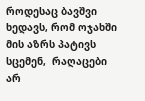როდესაც ბავშვი ხედავს, რომ ოჯახში მის აზრს პატივს სცემენ,  რაღაცები არ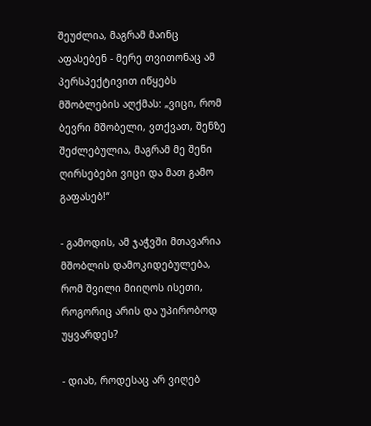შეუძლია, მაგრამ მაინც აფასებენ - მერე თვითონაც ამ პერსპექტივით იწყებს მშობლების აღქმას: „ვიცი, რომ ბევრი მშობელი, ვთქვათ, შენზე შეძლებულია, მაგრამ მე შენი ღირსებები ვიცი და მათ გამო გაფასებ!“

- გამოდის, ამ ჯაჭვში მთავარია მშობლის დამოკიდებულება, რომ შვილი მიიღოს ისეთი, როგორიც არის და უპირობოდ უყვარდეს?

- დიახ, როდესაც არ ვიღებ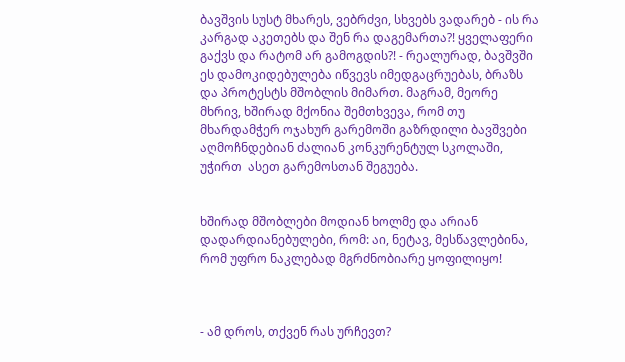ბავშვის სუსტ მხარეს, ვებრძვი, სხვებს ვადარებ - ის რა კარგად აკეთებს და შენ რა დაგემართა?! ყველაფერი გაქვს და რატომ არ გამოგდის?! - რეალურად, ბავშვში ეს დამოკიდებულება იწვევს იმედგაცრუებას, ბრაზს და პროტესტს მშობლის მიმართ. მაგრამ, მეორე მხრივ, ხშირად მქონია შემთხვევა, რომ თუ მხარდამჭერ ოჯახურ გარემოში გაზრდილი ბავშვები აღმოჩნდებიან ძალიან კონკურენტულ სკოლაში, უჭირთ  ასეთ გარემოსთან შეგუება.


ხშირად მშობლები მოდიან ხოლმე და არიან დადარდიანებულები, რომ: აი, ნეტავ, მესწავლებინა, რომ უფრო ნაკლებად მგრძნობიარე ყოფილიყო!



- ამ დროს, თქვენ რას ურჩევთ?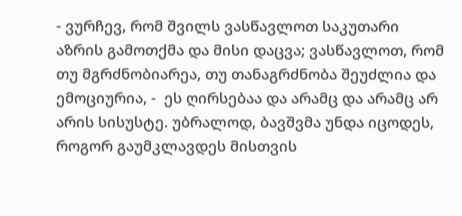- ვურჩევ, რომ შვილს ვასწავლოთ საკუთარი აზრის გამოთქმა და მისი დაცვა; ვასწავლოთ, რომ თუ მგრძნობიარეა, თუ თანაგრძნობა შეუძლია და ემოციურია, -  ეს ღირსებაა და არამც და არამც არ არის სისუსტე. უბრალოდ, ბავშვმა უნდა იცოდეს, როგორ გაუმკლავდეს მისთვის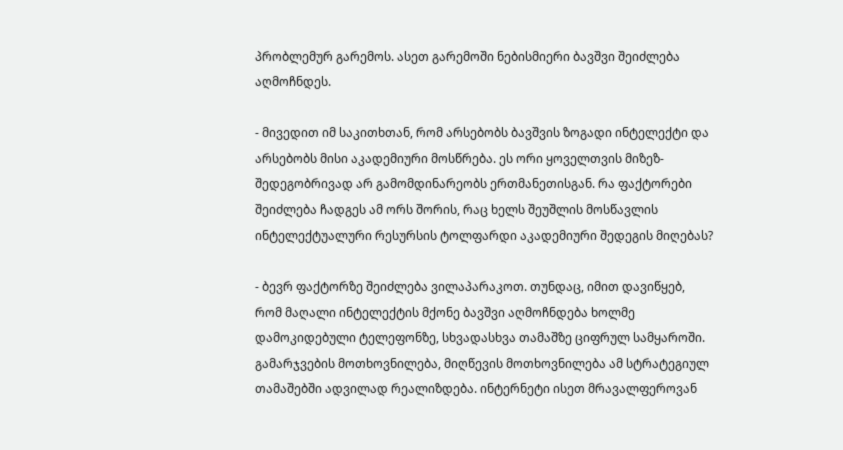პრობლემურ გარემოს. ასეთ გარემოში ნებისმიერი ბავშვი შეიძლება აღმოჩნდეს.

- მივედით იმ საკითხთან, რომ არსებობს ბავშვის ზოგადი ინტელექტი და არსებობს მისი აკადემიური მოსწრება. ეს ორი ყოველთვის მიზეზ-შედეგობრივად არ გამომდინარეობს ერთმანეთისგან. რა ფაქტორები შეიძლება ჩადგეს ამ ორს შორის, რაც ხელს შეუშლის მოსწავლის ინტელექტუალური რესურსის ტოლფარდი აკადემიური შედეგის მიღებას?

- ბევრ ფაქტორზე შეიძლება ვილაპარაკოთ. თუნდაც, იმით დავიწყებ, რომ მაღალი ინტელექტის მქონე ბავშვი აღმოჩნდება ხოლმე დამოკიდებული ტელეფონზე, სხვადასხვა თამაშზე ციფრულ სამყაროში. გამარჯვების მოთხოვნილება, მიღწევის მოთხოვნილება ამ სტრატეგიულ თამაშებში ადვილად რეალიზდება. ინტერნეტი ისეთ მრავალფეროვან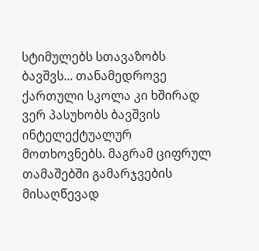სტიმულებს სთავაზობს ბავშვს... თანამედროვე ქართული სკოლა კი ხშირად ვერ პასუხობს ბავშვის ინტელექტუალურ მოთხოვნებს. მაგრამ ციფრულ თამაშებში გამარჯვების მისაღწევად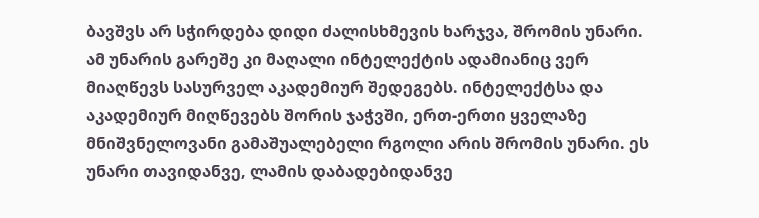ბავშვს არ სჭირდება დიდი ძალისხმევის ხარჯვა, შრომის უნარი. ამ უნარის გარეშე კი მაღალი ინტელექტის ადამიანიც ვერ მიაღწევს სასურველ აკადემიურ შედეგებს. ინტელექტსა და აკადემიურ მიღწევებს შორის ჯაჭვში, ერთ-ერთი ყველაზე მნიშვნელოვანი გამაშუალებელი რგოლი არის შრომის უნარი. ეს უნარი თავიდანვე, ლამის დაბადებიდანვე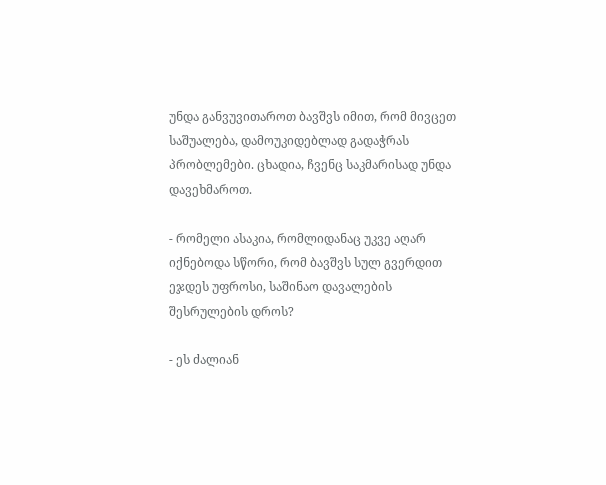უნდა განვუვითაროთ ბავშვს იმით, რომ მივცეთ საშუალება, დამოუკიდებლად გადაჭრას პრობლემები. ცხადია, ჩვენც საკმარისად უნდა დავეხმაროთ.

- რომელი ასაკია, რომლიდანაც უკვე აღარ იქნებოდა სწორი, რომ ბავშვს სულ გვერდით ეჯდეს უფროსი, საშინაო დავალების შესრულების დროს?

- ეს ძალიან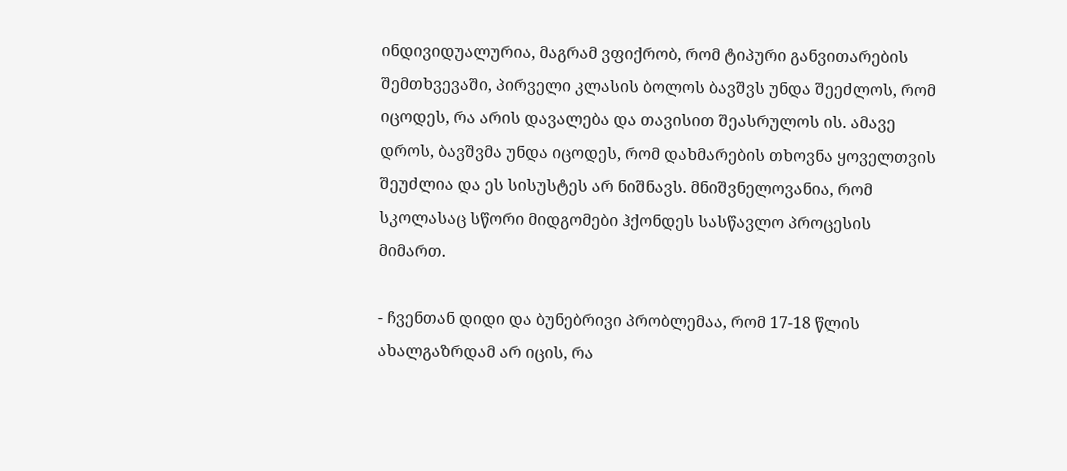ინდივიდუალურია, მაგრამ ვფიქრობ, რომ ტიპური განვითარების შემთხვევაში, პირველი კლასის ბოლოს ბავშვს უნდა შეეძლოს, რომ იცოდეს, რა არის დავალება და თავისით შეასრულოს ის. ამავე დროს, ბავშვმა უნდა იცოდეს, რომ დახმარების თხოვნა ყოველთვის შეუძლია და ეს სისუსტეს არ ნიშნავს. მნიშვნელოვანია, რომ სკოლასაც სწორი მიდგომები ჰქონდეს სასწავლო პროცესის მიმართ.

- ჩვენთან დიდი და ბუნებრივი პრობლემაა, რომ 17-18 წლის ახალგაზრდამ არ იცის, რა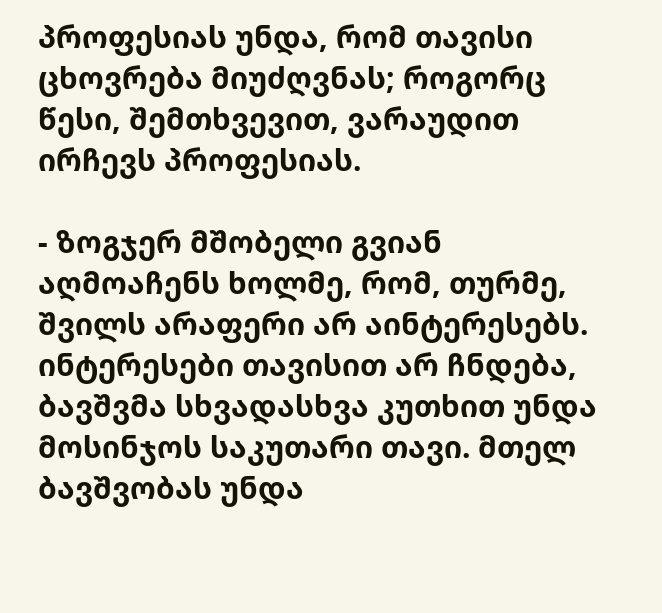პროფესიას უნდა, რომ თავისი ცხოვრება მიუძღვნას; როგორც წესი, შემთხვევით, ვარაუდით ირჩევს პროფესიას.

- ზოგჯერ მშობელი გვიან აღმოაჩენს ხოლმე, რომ, თურმე, შვილს არაფერი არ აინტერესებს. ინტერესები თავისით არ ჩნდება, ბავშვმა სხვადასხვა კუთხით უნდა მოსინჯოს საკუთარი თავი. მთელ ბავშვობას უნდა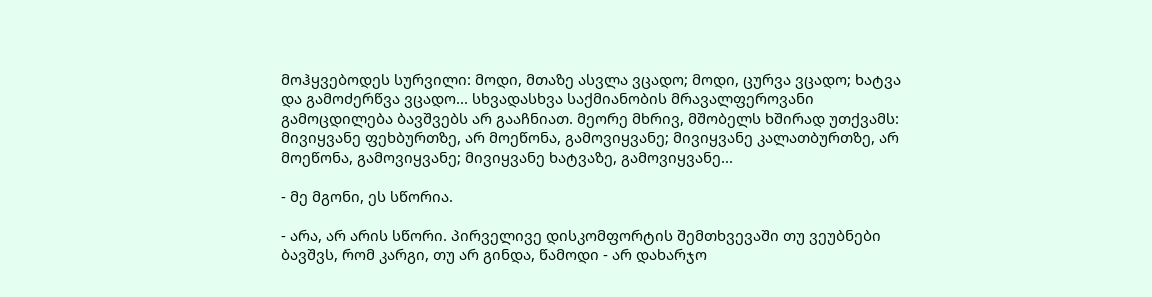მოჰყვებოდეს სურვილი: მოდი, მთაზე ასვლა ვცადო; მოდი, ცურვა ვცადო; ხატვა და გამოძერწვა ვცადო... სხვადასხვა საქმიანობის მრავალფეროვანი გამოცდილება ბავშვებს არ გააჩნიათ. მეორე მხრივ, მშობელს ხშირად უთქვამს: მივიყვანე ფეხბურთზე, არ მოეწონა, გამოვიყვანე; მივიყვანე კალათბურთზე, არ მოეწონა, გამოვიყვანე; მივიყვანე ხატვაზე, გამოვიყვანე...

- მე მგონი, ეს სწორია.

- არა, არ არის სწორი. პირველივე დისკომფორტის შემთხვევაში თუ ვეუბნები ბავშვს, რომ კარგი, თუ არ გინდა, წამოდი - არ დახარჯო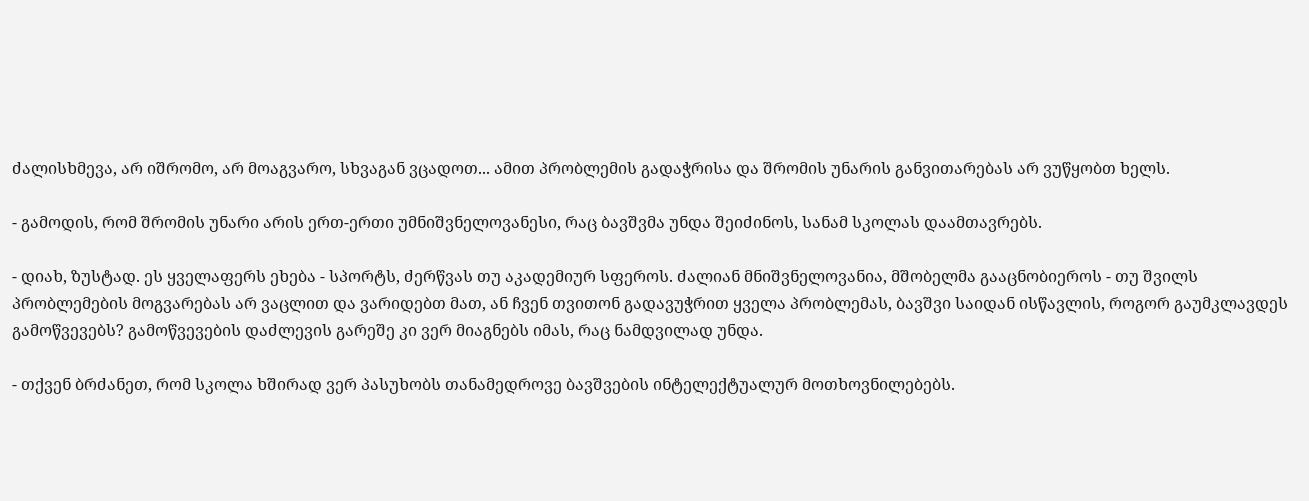ძალისხმევა, არ იშრომო, არ მოაგვარო, სხვაგან ვცადოთ... ამით პრობლემის გადაჭრისა და შრომის უნარის განვითარებას არ ვუწყობთ ხელს.

- გამოდის, რომ შრომის უნარი არის ერთ-ერთი უმნიშვნელოვანესი, რაც ბავშვმა უნდა შეიძინოს, სანამ სკოლას დაამთავრებს.

- დიახ, ზუსტად. ეს ყველაფერს ეხება - სპორტს, ძერწვას თუ აკადემიურ სფეროს. ძალიან მნიშვნელოვანია, მშობელმა გააცნობიეროს - თუ შვილს პრობლემების მოგვარებას არ ვაცლით და ვარიდებთ მათ, ან ჩვენ თვითონ გადავუჭრით ყველა პრობლემას, ბავშვი საიდან ისწავლის, როგორ გაუმკლავდეს გამოწვევებს? გამოწვევების დაძლევის გარეშე კი ვერ მიაგნებს იმას, რაც ნამდვილად უნდა.

- თქვენ ბრძანეთ, რომ სკოლა ხშირად ვერ პასუხობს თანამედროვე ბავშვების ინტელექტუალურ მოთხოვნილებებს.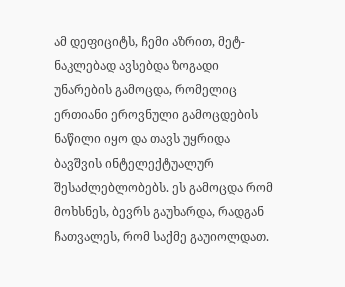ამ დეფიციტს, ჩემი აზრით, მეტ-ნაკლებად ავსებდა ზოგადი უნარების გამოცდა, რომელიც ერთიანი ეროვნული გამოცდების ნაწილი იყო და თავს უყრიდა ბავშვის ინტელექტუალურ შესაძლებლობებს. ეს გამოცდა რომ მოხსნეს, ბევრს გაუხარდა, რადგან ჩათვალეს, რომ საქმე გაუიოლდათ.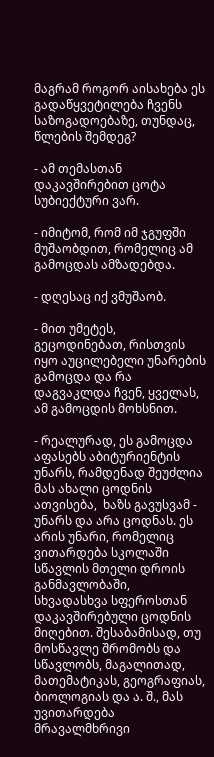მაგრამ როგორ აისახება ეს გადაწყვეტილება ჩვენს საზოგადოებაზე, თუნდაც, წლების შემდეგ?

- ამ თემასთან დაკავშირებით ცოტა სუბიექტური ვარ.

- იმიტომ, რომ იმ ჯგუფში მუშაობდით, რომელიც ამ გამოცდას ამზადებდა.

- დღესაც იქ ვმუშაობ.

- მით უმეტეს, გეცოდინებათ, რისთვის იყო აუცილებელი უნარების გამოცდა და რა დაგვაკლდა ჩვენ, ყველას, ამ გამოცდის მოხსნით.

- რეალურად, ეს გამოცდა აფასებს აბიტურიენტის უნარს, რამდენად შეუძლია მას ახალი ცოდნის ათვისება,  ხაზს გავუსვამ - უნარს და არა ცოდნას. ეს არის უნარი, რომელიც ვითარდება სკოლაში სწავლის მთელი დროის განმავლობაში, სხვადასხვა სფეროსთან დაკავშირებული ცოდნის მიღებით. შესაბამისად, თუ მოსწავლე შრომობს და სწავლობს, მაგალითად, მათემატიკას, გეოგრაფიას, ბიოლოგიას და ა. შ., მას უვითარდება მრავალმხრივი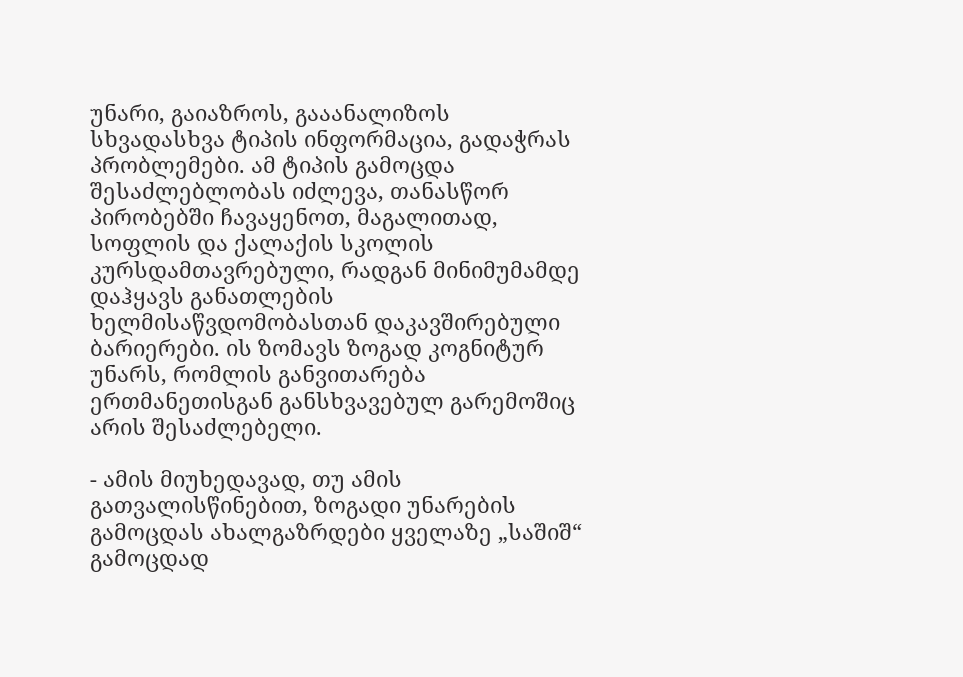უნარი, გაიაზროს, გააანალიზოს სხვადასხვა ტიპის ინფორმაცია, გადაჭრას პრობლემები. ამ ტიპის გამოცდა შესაძლებლობას იძლევა, თანასწორ პირობებში ჩავაყენოთ, მაგალითად, სოფლის და ქალაქის სკოლის კურსდამთავრებული, რადგან მინიმუმამდე დაჰყავს განათლების ხელმისაწვდომობასთან დაკავშირებული ბარიერები. ის ზომავს ზოგად კოგნიტურ უნარს, რომლის განვითარება ერთმანეთისგან განსხვავებულ გარემოშიც არის შესაძლებელი.

- ამის მიუხედავად, თუ ამის გათვალისწინებით, ზოგადი უნარების გამოცდას ახალგაზრდები ყველაზე „საშიშ“ გამოცდად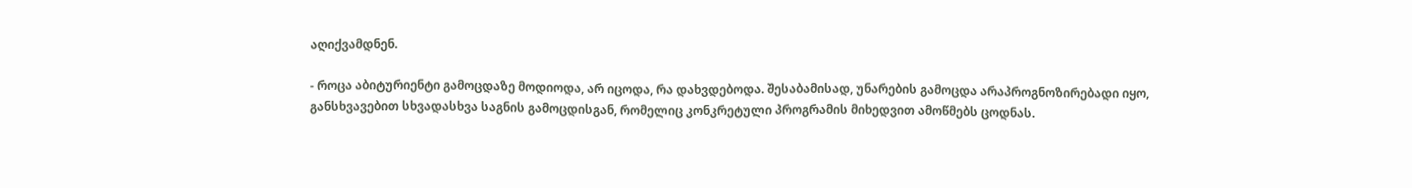აღიქვამდნენ.

- როცა აბიტურიენტი გამოცდაზე მოდიოდა, არ იცოდა, რა დახვდებოდა. შესაბამისად, უნარების გამოცდა არაპროგნოზირებადი იყო, განსხვავებით სხვადასხვა საგნის გამოცდისგან, რომელიც კონკრეტული პროგრამის მიხედვით ამოწმებს ცოდნას.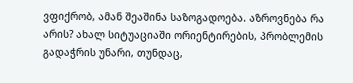ვფიქრობ, ამან შეაშინა საზოგადოება. აზროვნება რა არის? ახალ სიტუაციაში ორიენტირების, პრობლემის გადაჭრის უნარი, თუნდაც,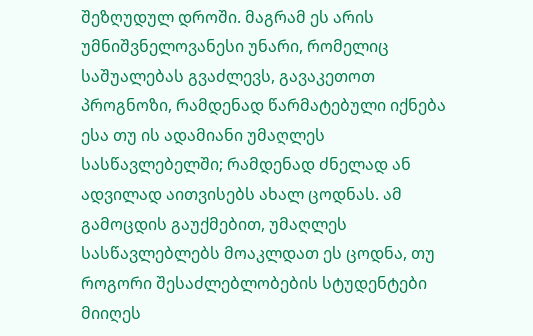შეზღუდულ დროში. მაგრამ ეს არის უმნიშვნელოვანესი უნარი, რომელიც საშუალებას გვაძლევს, გავაკეთოთ პროგნოზი, რამდენად წარმატებული იქნება ესა თუ ის ადამიანი უმაღლეს სასწავლებელში; რამდენად ძნელად ან ადვილად აითვისებს ახალ ცოდნას. ამ გამოცდის გაუქმებით, უმაღლეს სასწავლებლებს მოაკლდათ ეს ცოდნა, თუ როგორი შესაძლებლობების სტუდენტები მიიღეს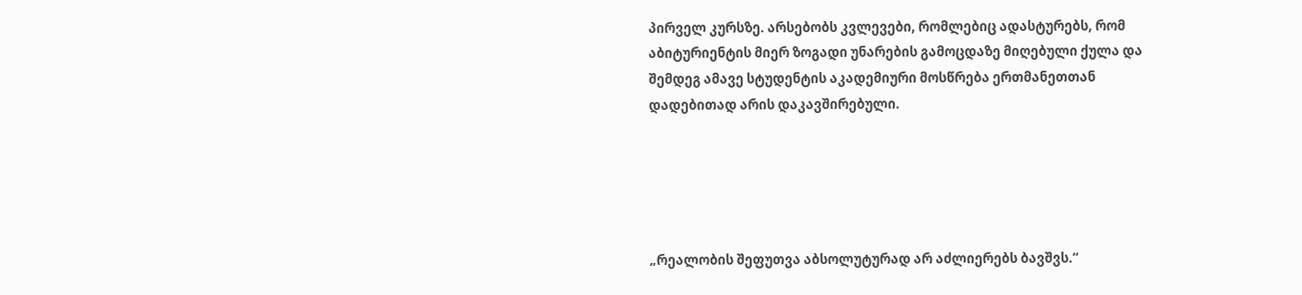პირველ კურსზე. არსებობს კვლევები, რომლებიც ადასტურებს, რომ აბიტურიენტის მიერ ზოგადი უნარების გამოცდაზე მიღებული ქულა და შემდეგ ამავე სტუდენტის აკადემიური მოსწრება ერთმანეთთან დადებითად არის დაკავშირებული.





„რეალობის შეფუთვა აბსოლუტურად არ აძლიერებს ბავშვს.“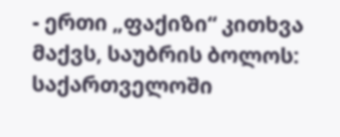- ერთი „ფაქიზი“ კითხვა მაქვს, საუბრის ბოლოს: საქართველოში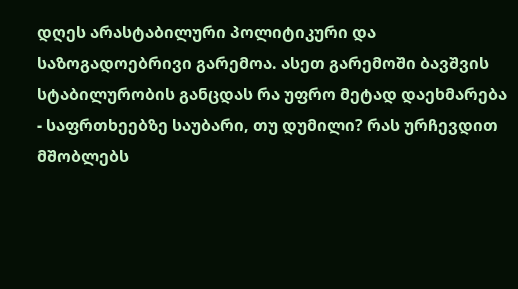დღეს არასტაბილური პოლიტიკური და საზოგადოებრივი გარემოა. ასეთ გარემოში ბავშვის სტაბილურობის განცდას რა უფრო მეტად დაეხმარება - საფრთხეებზე საუბარი, თუ დუმილი? რას ურჩევდით მშობლებს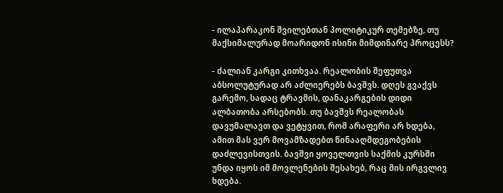- ილაპარაკონ შვილებთან პოლიტიკურ თემებზე, თუ მაქსიმალურად მოარიდონ ისინი მიმდინარე პროცესს?

- ძალიან კარგი კითხვაა. რეალობის შეფუთვა აბსოლუტურად არ აძლიერებს ბავშვს. დღეს გვაქვს გარემო, სადაც ტრავმის, დანაკარგების დიდი ალბათობა არსებობს. თუ ბავშვს რეალობას დავუმალავთ და ვეტყვით, რომ არაფერი არ ხდება, ამით მას ვერ მოვამზადებთ წინააღმდეგობების დაძლევისთვის. ბავშვი ყოველთვის საქმის კურსში უნდა იყოს იმ მოვლენების შესახებ, რაც მის ირგვლივ ხდება.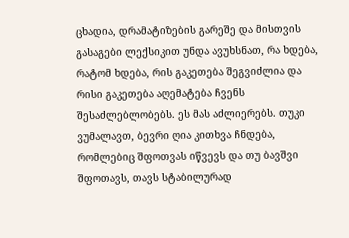ცხადია, დრამატიზების გარეშე და მისთვის გასაგები ლექსიკით უნდა ავუხსნათ, რა ხდება, რატომ ხდება, რის გაკეთება შეგვიძლია და რისი გაკეთება აღემატება ჩვენს შესაძლებლობებს. ეს მას აძლიერებს. თუკი ვუმალავთ, ბევრი ღია კითხვა ჩნდება, რომლებიც შფოთვას იწვევს და თუ ბავშვი შფოთავს, თავს სტაბილურად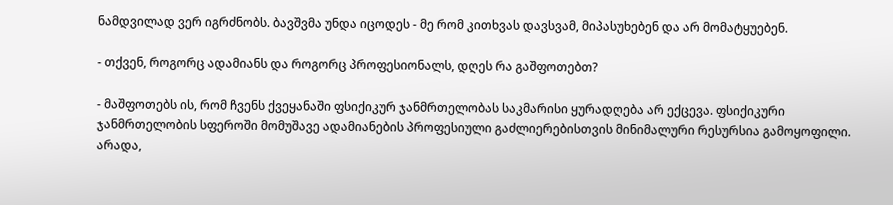ნამდვილად ვერ იგრძნობს. ბავშვმა უნდა იცოდეს - მე რომ კითხვას დავსვამ, მიპასუხებენ და არ მომატყუებენ.

- თქვენ, როგორც ადამიანს და როგორც პროფესიონალს, დღეს რა გაშფოთებთ?

- მაშფოთებს ის, რომ ჩვენს ქვეყანაში ფსიქიკურ ჯანმრთელობას საკმარისი ყურადღება არ ექცევა. ფსიქიკური ჯანმრთელობის სფეროში მომუშავე ადამიანების პროფესიული გაძლიერებისთვის მინიმალური რესურსია გამოყოფილი. არადა,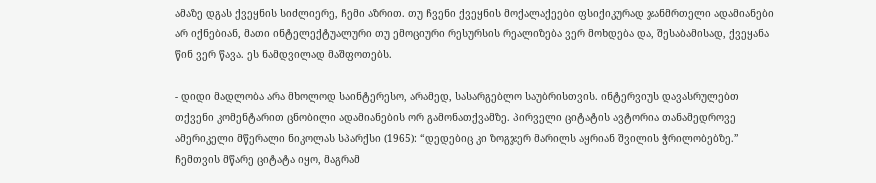ამაზე დგას ქვეყნის სიძლიერე, ჩემი აზრით. თუ ჩვენი ქვეყნის მოქალაქეები ფსიქიკურად ჯანმრთელი ადამიანები არ იქნებიან, მათი ინტელექტუალური თუ ემოციური რესურსის რეალიზება ვერ მოხდება და, შესაბამისად, ქვეყანა წინ ვერ წავა. ეს ნამდვილად მაშფოთებს.

- დიდი მადლობა არა მხოლოდ საინტერესო, არამედ, სასარგებლო საუბრისთვის. ინტერვიუს დავასრულებთ თქვენი კომენტარით ცნობილი ადამიანების ორ გამონათქვამზე. პირველი ციტატის ავტორია თანამედროვე ამერიკელი მწერალი ნიკოლას სპარქსი (1965): “დედებიც კი ზოგჯერ მარილს აყრიან შვილის ჭრილობებზე.” ჩემთვის მწარე ციტატა იყო, მაგრამ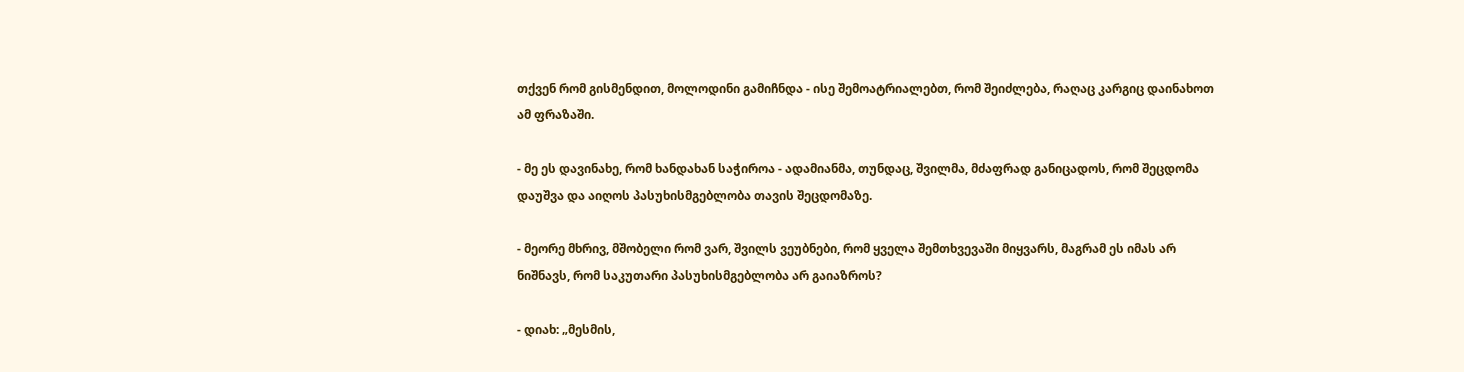თქვენ რომ გისმენდით, მოლოდინი გამიჩნდა - ისე შემოატრიალებთ, რომ შეიძლება, რაღაც კარგიც დაინახოთ ამ ფრაზაში.

- მე ეს დავინახე, რომ ხანდახან საჭიროა - ადამიანმა, თუნდაც, შვილმა, მძაფრად განიცადოს, რომ შეცდომა დაუშვა და აიღოს პასუხისმგებლობა თავის შეცდომაზე.

- მეორე მხრივ, მშობელი რომ ვარ, შვილს ვეუბნები, რომ ყველა შემთხვევაში მიყვარს, მაგრამ ეს იმას არ ნიშნავს, რომ საკუთარი პასუხისმგებლობა არ გაიაზროს?

- დიახ: „მესმის,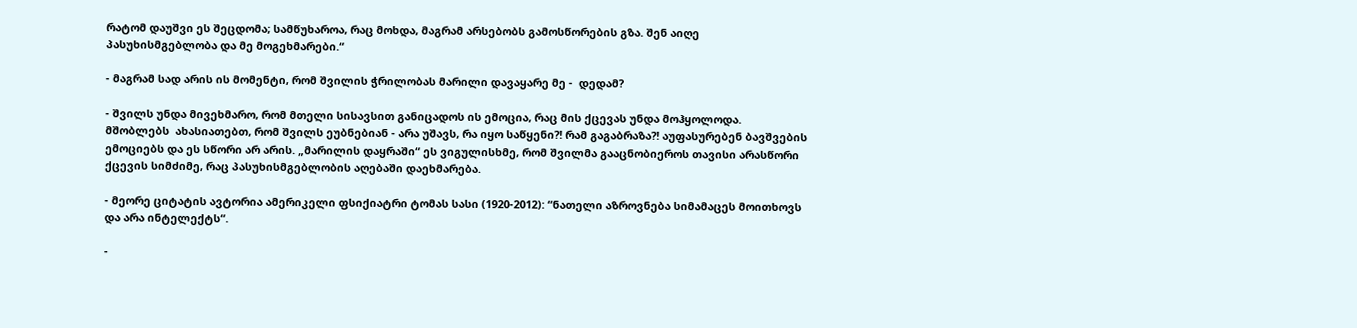რატომ დაუშვი ეს შეცდომა; სამწუხაროა, რაც მოხდა, მაგრამ არსებობს გამოსწორების გზა. შენ აიღე პასუხისმგებლობა და მე მოგეხმარები.“

- მაგრამ სად არის ის მომენტი, რომ შვილის ჭრილობას მარილი დავაყარე მე -  დედამ?

- შვილს უნდა მივეხმარო, რომ მთელი სისავსით განიცადოს ის ემოცია, რაც მის ქცევას უნდა მოჰყოლოდა. მშობლებს  ახასიათებთ, რომ შვილს ეუბნებიან - არა უშავს, რა იყო საწყენი?! რამ გაგაბრაზა?! აუფასურებენ ბავშვების ემოციებს და ეს სწორი არ არის. „მარილის დაყრაში“ ეს ვიგულისხმე, რომ შვილმა გააცნობიეროს თავისი არასწორი ქცევის სიმძიმე, რაც პასუხისმგებლობის აღებაში დაეხმარება.

- მეორე ციტატის ავტორია ამერიკელი ფსიქიატრი ტომას სასი (1920-2012): “ნათელი აზროვნება სიმამაცეს მოითხოვს და არა ინტელექტს“.

-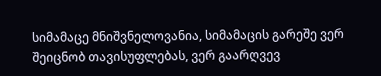სიმამაცე მნიშვნელოვანია, სიმამაცის გარეშე ვერ შეიცნობ თავისუფლებას, ვერ გაარღვევ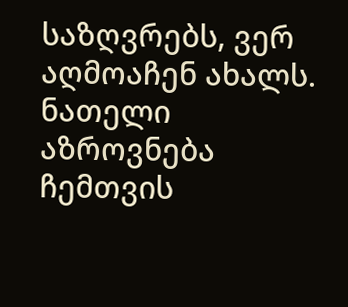საზღვრებს, ვერ აღმოაჩენ ახალს. ნათელი აზროვნება ჩემთვის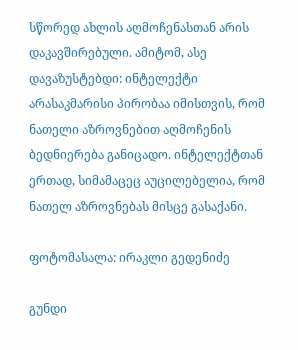სწორედ ახლის აღმოჩენასთან არის დაკავშირებული. ამიტომ, ასე დავაზუსტებდი: ინტელექტი არასაკმარისი პირობაა იმისთვის, რომ ნათელი აზროვნებით აღმოჩენის ბედნიერება განიცადო. ინტელექტთან ერთად, სიმამაცეც აუცილებელია, რომ ნათელ აზროვნებას მისცე გასაქანი.

ფოტომასალა: ირაკლი გედენიძე

გუნდი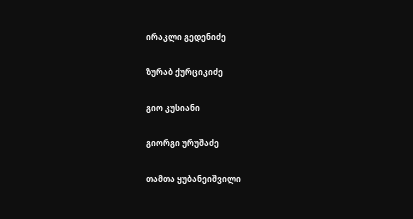ირაკლი გედენიძე

ზურაბ ქურციკიძე

გიო კუსიანი

გიორგი ურუშაძე

თამთა ყუბანეიშვილი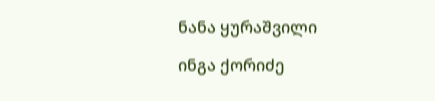ნანა ყურაშვილი

ინგა ქორიძე